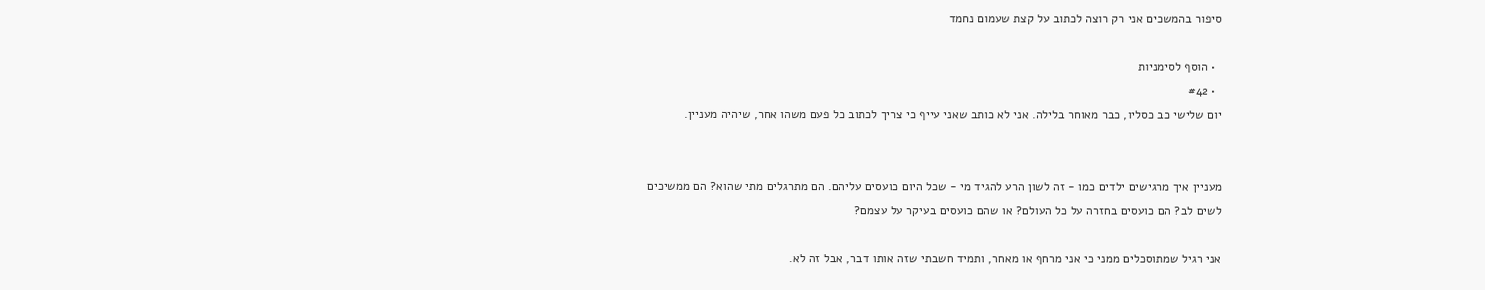סיפור בהמשכים אני רק רוצה לכתוב על קצת שעמום נחמד

  • הוסף לסימניות
  • #42
יום שלישי כב כסליו, כבר מאוחר בלילה. אני לא כותב שאני עייף כי צריך לכתוב כל פעם משהו אחר, שיהיה מעניין.


מעניין איך מרגישים ילדים כמו - זה לשון הרע להגיד מי - שכל היום כועסים עליהם. הם מתרגלים מתי שהוא? הם ממשיכים לשים לב? הם כועסים בחזרה על כל העולם? או שהם כועסים בעיקר על עצמם?

אני רגיל שמתוסכלים ממני כי אני מרחף או מאחר, ותמיד חשבתי שזה אותו דבר, אבל זה לא.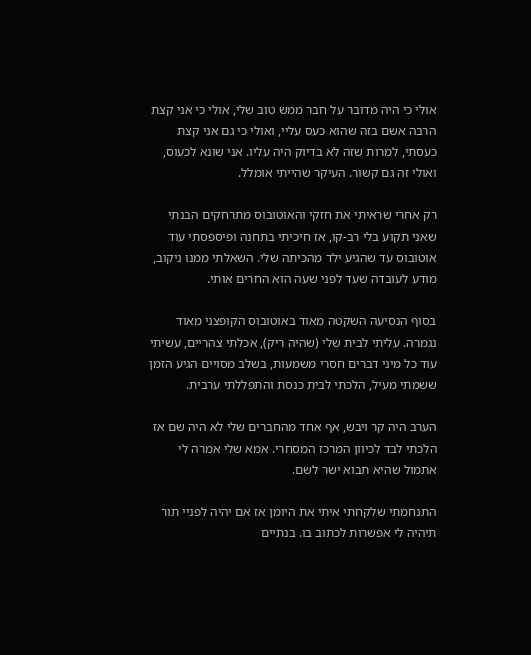אולי כי היה מדובר על חבר ממש טוב שלי, אולי כי אני קצת הרבה אשם בזה שהוא כעס עליי, ואולי כי גם אני קצת כעסתי, למרות שזה לא בדיוק היה עליו. אני שונא לכעוס, ואולי זה גם קשור. העיקר שהייתי אומלל.

רק אחרי שראיתי את חזקי והאוטובוס מתרחקים הבנתי שאני תקוע בלי רב-קו, אז חיכיתי בתחנה ופיספסתי עוד אוטובוס עד שהגיע ילד מהכיתה שלי. השאלתי ממנו ניקוב, מודע לעובדה שעד לפני שעה הוא החרים אותי.

בסוף הנסיעה השקטה מאוד באוטובוס הקופצני מאוד נגמרה. עליתי לבית שלי (שהיה ריק), אכלתי צהריים, עשיתי עוד כל מיני דברים חסרי משמעות, בשלב מסויים הגיע הזמן ששמתי מעיל, הלכתי לבית כנסת והתפללתי ערבית.

הערב היה קר ויבש, אף אחד מהחברים שלי לא היה שם אז הלכתי לבד לכיוון המרכז המסחרי. אמא שלי אמרה לי אתמול שהיא תבוא ישר לשם.

התנחמתי שלקחתי איתי את היומן אז אם יהיה לפניי תור תיהיה לי אפשרות לכתוב בו. בנתיים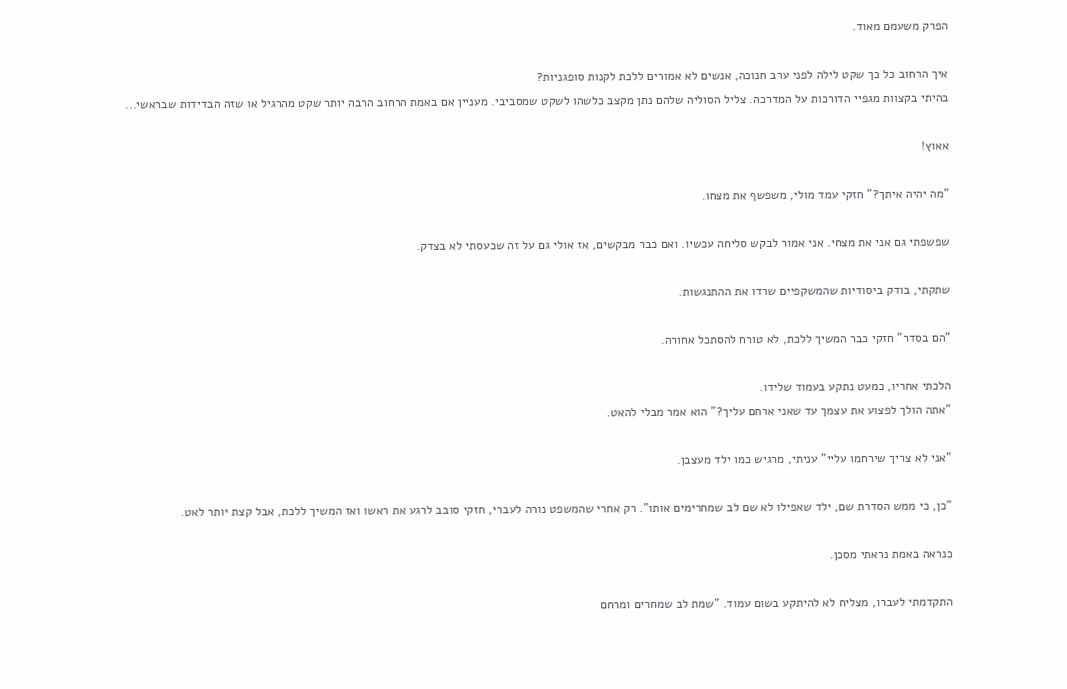הפרק משעמם מאוד.

איך הרחוב כל כך שקט לילה לפני ערב חנוכה, אנשים לא אמורים ללכת לקנות סופגניות?
בהיתי בקצוות מגפיי הדורכות על המדרכה. צליל הסוליה שלהם נתן מקצב כלשהו לשקט שמסביבי. מעניין אם באמת הרחוב הרבה יותר שקט מהרגיל או שזה הבדידות שבראשי...

אאוץ!

"מה יהיה איתך?" חזקי עמד מולי, משפשף את מצחו.

שפשפתי גם אני את מצחי. אני אמור לבקש סליחה עכשיו. ואם כבר מבקשים, אז אולי גם על זה שכעסתי לא בצדק.

שתקתי, בודק ביסודיות שהמשקפיים שרדו את ההתנגשות.

"הם בסדר" חזקי כבר המשיך ללכת, לא טורח להסתכל אחורה.

הלכתי אחריו, כמעט נתקע בעמוד שלידו.
"אתה הולך לפצוע את עצמך עד שאני ארחם עליך?" הוא אמר מבלי להאט.

"אני לא צריך שירחמו עליי" עניתי, מרגיש כמו ילד מעצבן.

"כן, כי ממש הסדרת שם, ילד שאפילו לא שם לב שמחרימים אותו". רק אחרי שהמשפט נורה לעברי, חזקי סובב לרגע את ראשו ואז המשיך ללכת, אבל קצת יותר לאט.

כנראה באמת נראתי מסכן.

התקדמתי לעברו, מצליח לא להיתקע בשום עמוד. "שמת לב שמחרים ומרחם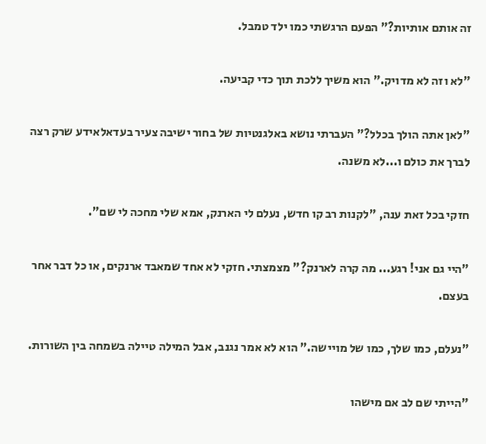זה אותם אותיות?" הפעם הרגשתי כמו ילד טמבל.

"לא וזה לא מדויק." הוא משיך ללכת תוך כדי קביעה.

"לאן אתה הולך בכלל?" העברתי נושא באלגנטיות של בחור ישיבה צעיר בעדאלאידע שרק רצה לברך את כולם ו...לא משנה.

חזקי בכל זאת ענה, "לקנות רב קו חדש, נעלם לי הארנק, אמא שלי מחכה לי שם".

"היי גם אני! רגע... מה קרה לארנק?" מצמצתי. חזקי לא אחד שמאבד ארנקים, או כל דבר אחר בעצם.

"נעלם, כמו שלך, כמו של מויישה." הוא לא אמר נגנב, אבל המילה טיילה בשמחה בין השורות.

"הייתי שם לב אם מישהו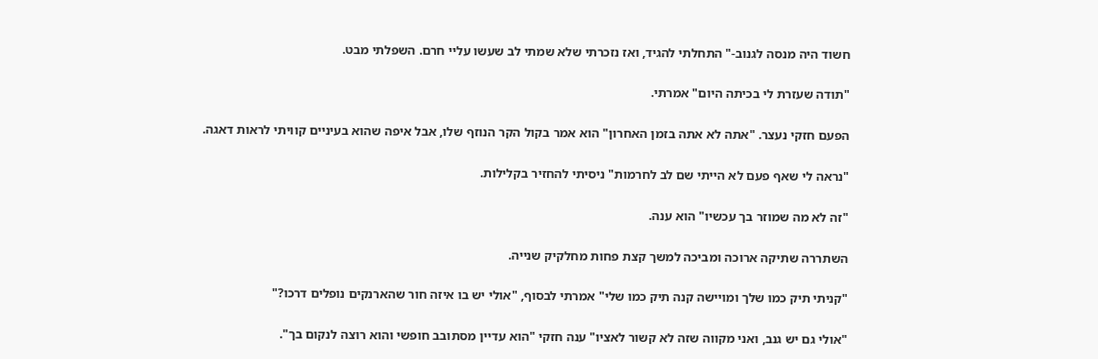חשוד היה מנסה לגנוב-" התחלתי להגיד, ואז נזכרתי שלא שמתי לב שעשו עליי חרם. השפלתי מבט.

"תודה שעזרת לי בכיתה היום" אמרתי.

הפעם חזקי נעצר. "אתה לא אתה בזמן האחרון" הוא אמר בקול הקר הנוזף שלו, אבל איפה שהוא בעיניים קוויתי לראות דאגה.

"נראה לי שאף פעם לא הייתי שם לב לחרמות" ניסיתי להחזיר בקלילות.

"זה לא מה שמוזר בך עכשיו" הוא ענה.

השתררה שתיקה ארוכה ומביכה למשך קצת פחות מחלקיק שנייה.

"קניתי תיק כמו שלך ומויישה קנה תיק כמו שלי" אמרתי לבסוף, "אולי יש בו איזה חור שהארנקים נופלים דרכו?"

"אולי גם יש גנב, ואני מקווה שזה לא קשור לאציו" ענה חזקי "הוא עדיין מסתובב חופשי והוא רוצה לנקום בך".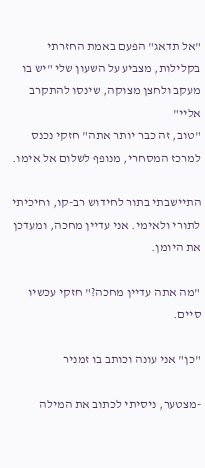"אל תדאג" הפעם באמת החזרתי בקלילות, מצביע על השעון שלי "יש בו מעקב ולחצן מצוקה, שינסו להתקרב אליי"
"טוב, זה כבר יותר אתה" חזקי נכנס למרכז המסחרי, מנופף לשלום אל אימו.

התיישבתי בתור לחידוש רב-קו, וחיכיתי לתורי ולאימי. אני עדיין מחכה, ומעדכן את היומן.

"מה אתה עדיין מחכה?" חזקי עכשיו סיים.

"כן" אני עונה וכותב בו זמניר

-מצטער, ניסיתי לכתוב את המילה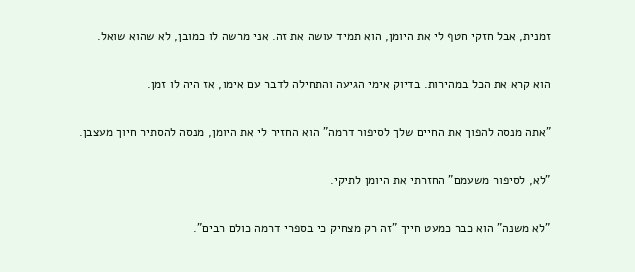זמנית, אבל חזקי חטף לי את היומן, הוא תמיד עושה את זה. אני מרשה לו כמובן, לא שהוא שואל.

הוא קרא את הכל במהירות. בדיוק אימי הגיעה והתחילה לדבר עם אימו, אז היה לו זמן.

"אתה מנסה להפוך את החיים שלך לסיפור דרמה" הוא החזיר לי את היומן, מנסה להסתיר חיוך מעצבן.

"לא, לסיפור משעמם" החזרתי את היומן לתיקי.

"לא משנה" הוא כבר כמעט חייך "זה רק מצחיק כי בספרי דרמה כולם רבים".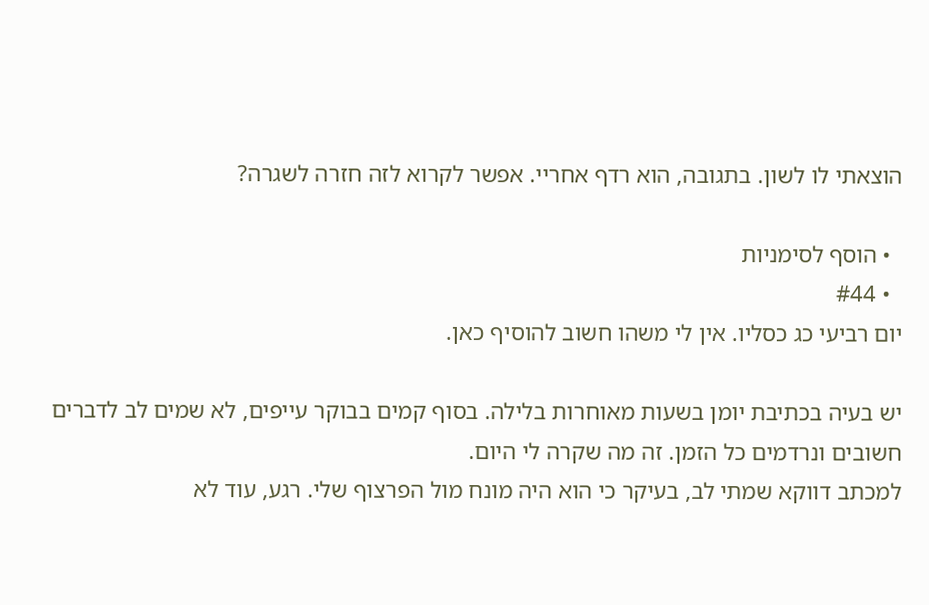הוצאתי לו לשון. בתגובה, הוא רדף אחריי. אפשר לקרוא לזה חזרה לשגרה?

  • הוסף לסימניות
  • #44
יום רביעי כג כסליו. אין לי משהו חשוב להוסיף כאן.

יש בעיה בכתיבת יומן בשעות מאוחרות בלילה. בסוף קמים בבוקר עייפים, לא שמים לב לדברים חשובים ונרדמים כל הזמן. זה מה שקרה לי היום.
למכתב דווקא שמתי לב, בעיקר כי הוא היה מונח מול הפרצוף שלי. רגע, עוד לא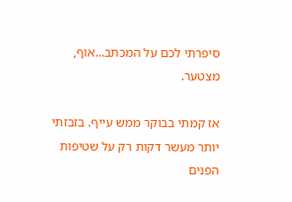סיפרתי לכם על המכתב...אוף, מצטער.

אז קמתי בבוקר ממש עייף. בזבזתי יותר מעשר דקות רק על שטיפות הפנים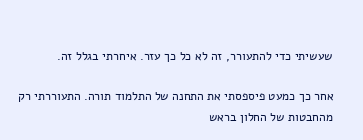שעשיתי כדי להתעורר, זה לא כל כך עזר. איחרתי בגלל זה.

אחר כך כמעט פיספסתי את התחנה של התלמוד תורה. התעוררתי רק מהחבטות של החלון בראש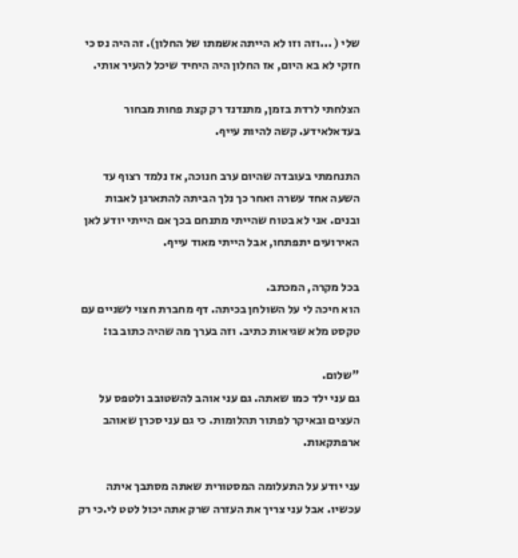שלי ( ...וזה וזו לא הייתה אשמתו של החלון). זה היה נס כי חזקי לא בא היום, אז החלון היה היחיד שיכל להעיר אותי.

הצלחתי לרדת בזמן, מתנדנד רק קצת פחות מבחור בעדאלאידע. קשה להיות עייף.

התנחמתי בעובדה שהיום ערב חנוכה, אז נלמד רצוף עד השעה אחד עשרה ואחר כך נלך הביתה להתארגן לאבות ובנים. אני לא בטוח שהייתי מתנחם בכך אם הייתי יודע לאן האירועים יתפתחו, אבל הייתי מאוד עייף.

בכל מקרה, המכתב.
הוא חיכה לי על השולחן בכיתה. דף מחברת חצוי לשניים עם טקסט מלא שגיאות כתיב. וזה בערך מה שהיה כתוב בו:

"שלום.
גם עני ילד כמו שאתה. גם עני אוהב להשטובב ולטפס על העצים ובאיקר לפתור תהלומות. כי גם עני סכרן שאוהב ארפתקאות.

עני יודע על התעלומה המסטורית שאתה מסתבך איתה עכשיו. אבל עני צריך את העזרה שרק אתה יכול לטט לי.כי רק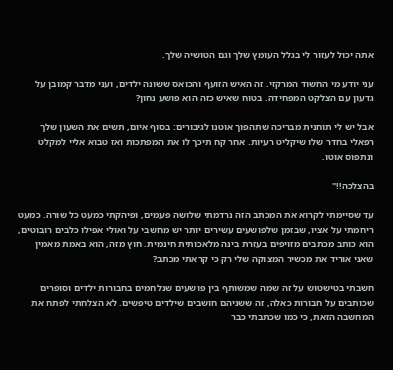אתה יכול לעזור לי בגלל העומץ שלך וגם הטושיה שלך.

עני יודע מי החשוד המרקזי. זה האיש הזועף והכואס ששונה ילדים, ועני מדבר קמובן על גדעון עם הצלקט המפחידה. בטוח שאיש כזה הוא פושע נחון?

אבל יש לי תוחנית מבריכה שתהפוך אוטנו לגיבורים: בסוף איום, תשים את השעון שלך רפאלי בחדר שלו שיקליט רעיות. אחר קח תיכך לו את המפתכות ואז טבוא אליי למקלט ונתפוס אוטו.

בהצלכה!!"

עד שסיימתי לקרוא את המכתב הזה נרדמתי שלושה פעמים, ופיהקתי כמעט כל שורה. כמעט ריחמתי על אציו, שבזמן שלפושעים עשירים יותר יש מחשבי על ואולי אפילו כלבים רובוטים, הוא כותב מכתבים מזויפים בעזרת בינה מלאכותית חינמית. חוץ מזה, הוא באמת מאמין שאני אוריד את מכשיר המצוקה שלי רק כי קראתי מכתב?

חשבתי בטישטוש על זה שמה שמשותף בין פושעים שנלחמים בחבורות ילדים וסופרים שכותבים על חבורות כאלה, זה ששניהם חושבים שילדים טיפשים. לא הצלחתי לפתח את המחשבה הזאת, כי כמו שכתבתי כבר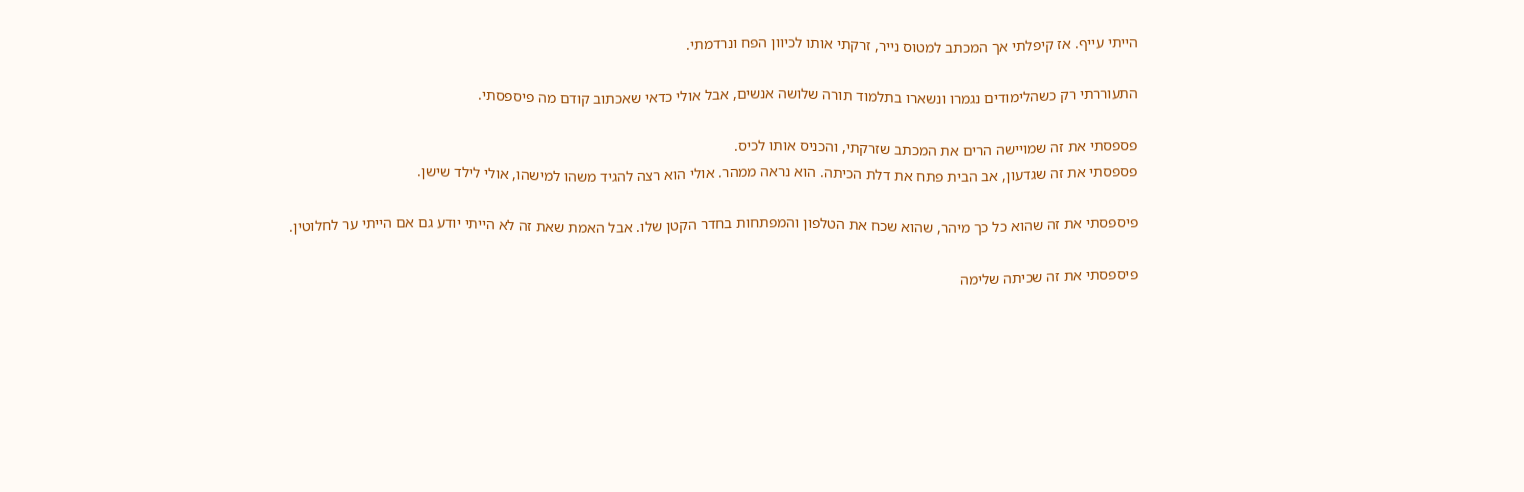הייתי עייף. אז קיפלתי אך המכתב למטוס נייר, זרקתי אותו לכיוון הפח ונרדמתי.

התעוררתי רק כשהלימודים נגמרו ונשארו בתלמוד תורה שלושה אנשים, אבל אולי כדאי שאכתוב קודם מה פיספסתי.

פספסתי את זה שמויישה הרים את המכתב שזרקתי, והכניס אותו לכיס.
פספסתי את זה שגדעון, אב הבית פתח את דלת הכיתה. הוא נראה ממהר. אולי הוא רצה להגיד משהו למישהו, אולי לילד שישן.

פיספסתי את זה שהוא כל כך מיהר, שהוא שכח את הטלפון והמפתחות בחדר הקטן שלו. אבל האמת שאת זה לא הייתי יודע גם אם הייתי ער לחלוטין.

פיספסתי את זה שכיתה שלימה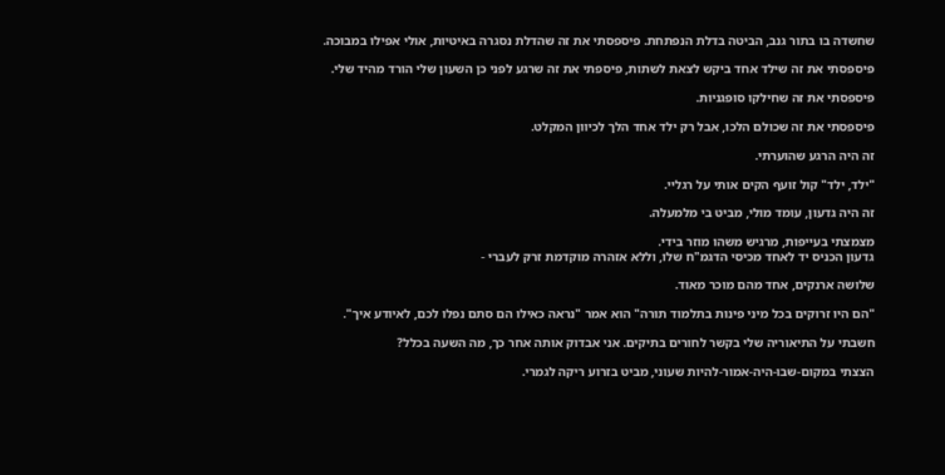שחשדה בו בתור גנב, הביטה בדלת הנפתחת. פיספסתי את זה שהדלת נסגרה באיטיות, אולי אפילו במבוכה.

פיספסתי את זה שילד אחד ביקש לצאת לשתות, פיספתי את זה שרגע לפני כן השעון שלי הורד מהיד שלי.

פיספסתי את זה שחילקו סופגניות.

פיספסתי את זה שכולם הלכו, אבל רק ילד אחד הלך לכיוון המקלט.

זה היה הרגע שהוערתי.

"ילד, ילד" קול זועף הקים אותי על רגליי.

זה היה גדעון, עומד מולי, מביט בי מלמעלה.

מצמצתי בעייפות, מרגיש משהו מוזר בידי.
גדעון הכניס יד לאחד מכיסי הדגמ"ח שלו, וללא אזהרה מוקדמת זרק לעברי -

שלושה ארנקים, אחד מהם מוכר מאוד.

"הם היו זרוקים בכל מיני פינות בתלמוד תורה" הוא אמר "נראה כאילו הם סתם נפלו לכם, לאיודע איך".

חשבתי על התיאוריה שלי בקשר לחורים בתיקים. אני אבדוק אותה אחר כך, מה השעה בכלל?

הצצתי במקום-שבו-היה-אמור-להיות שעוני, מביט בזרוע ריקה לגמרי.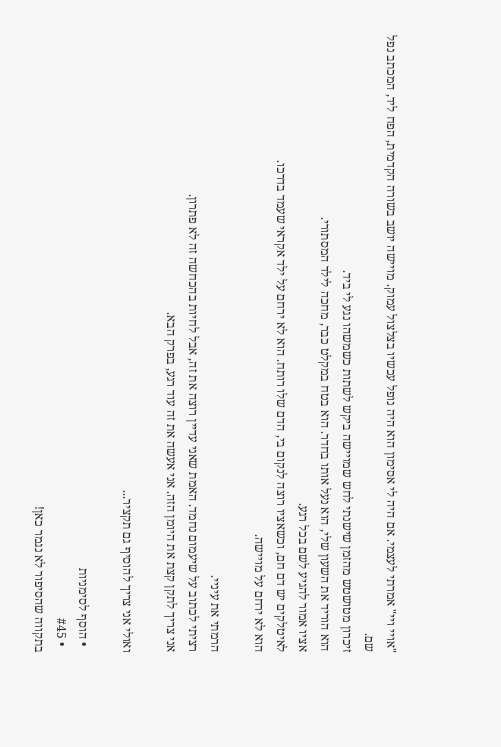"אויי ויי" אמרתי לעצמי. אם היה לי אסימון הוא היה נופל עכשיו בצלצול עמוק. מויישה יושב בשורה הקדמית, הפח ליד, המכתב נפל שם.
זיכרון מטושטש מהזמן שישנתי לחש שמויישה ביקש לשתות כשמשהו נגע לי ביד.
הוא הוריד את השעון שלי, הוא נעל אותו בחדר. הוא בטח במקלט כבר, מחכה לילד המסתורי.
אציו אמור להגיע לשם בכל רגע.
לאיטלקים יש דם חם, וכשאציו רוצה לנקום בי, הדם שלו רותח. הוא לא ירחם על ילד אקראי שעמד בדרכו.
הוא לא ירחם על מויישה.

הרמתי את עיניי.
רציתי לכתוב על שיעמום נחמד. האמת שאני עדיין רוצה את זה, אבל לחיות בהכחשה זה לא פתרון.
אני צריך לתקן קצת את היומן הזה. אני אעשה את זה עוד רגע, בפרק הבא.

ואולי אני צריך להוסיף גם תקציר...

  • הוסף לסימניות
  • #45
בתקווה שהסיפור לא נגמר כאן!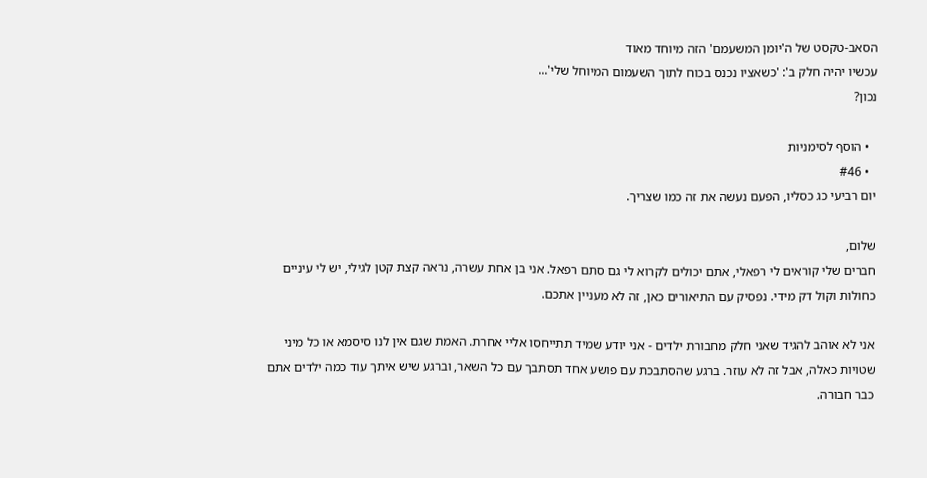הסאב-טקסט של ה'יומן המשעמם' הזה מיוחד מאוד
עכשיו יהיה חלק ב': 'כשאציו נכנס בכוח לתוך השעמום המיוחל שלי'...
נכון?

  • הוסף לסימניות
  • #46
יום רביעי כג כסליו, הפעם נעשה את זה כמו שצריך.

שלום,
חברים שלי קוראים לי רפאלי, אתם יכולים לקרוא לי גם סתם רפאל. אני בן אחת עשרה, נראה קצת קטן לגילי, יש לי עיניים כחולות וקול דק מידי. נפסיק עם התיאורים כאן, זה לא מעניין אתכם.

אני לא אוהב להגיד שאני חלק מחבורת ילדים - אני יודע שמיד תתייחסו אליי אחרת. האמת שגם אין לנו סיסמא או כל מיני שטויות כאלה, אבל זה לא עוזר. ברגע שהסתבכת עם פושע אחד תסתבך עם כל השאר, וברגע שיש איתך עוד כמה ילדים אתם כבר חבורה.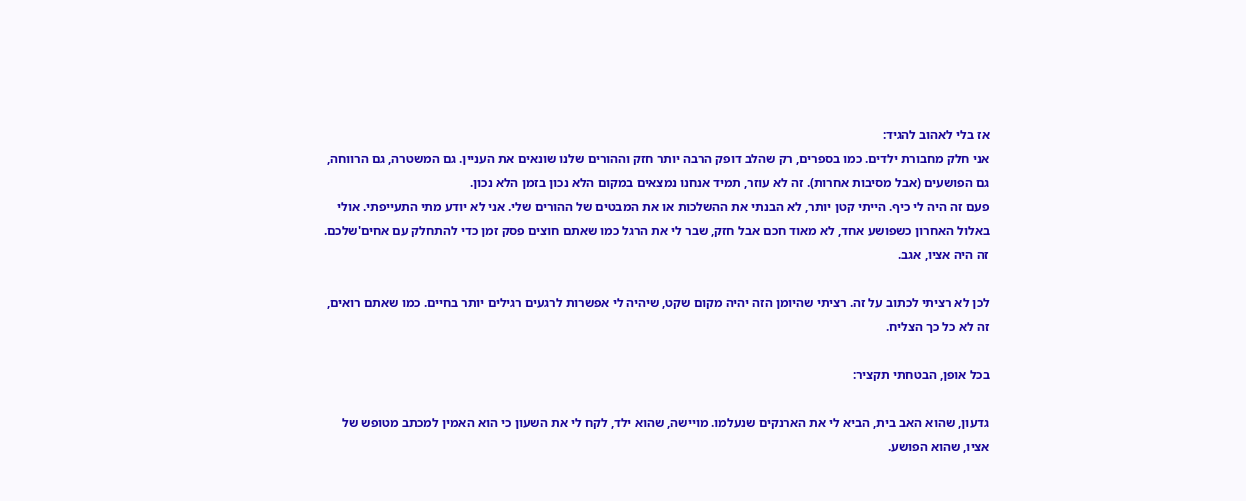אז בלי לאהוב להגיד:
אני חלק מחבורת ילדים. כמו בספרים, רק שהלב דופק הרבה יותר חזק וההורים שלנו שונאים את העניין. גם המשטרה, גם הרווחה, גם הפושעים (אבל מסיבות אחרות). זה לא עוזר, תמיד אנחנו נמצאים במקום הלא נכון בזמן הלא נכון.
פעם זה היה לי כיף. הייתי קטן יותר, לא הבנתי את ההשלכות או את המבטים של ההורים שלי. אני לא יודע מתי התעייפתי. אולי באלול האחרון כשפושע אחד, לא מאוד חכם אבל חזק, שבר לי את הרגל כמו שאתם חוצים פסק זמן כדי להתחלק עם אחים'שלכם. זה היה אציו, אגב.

לכן לא רציתי לכתוב על זה. רציתי שהיומן הזה יהיה מקום שקט, שיהיה לי אפשרות לרגעים רגילים יותר בחיים. כמו שאתם רואים, זה לא כל כך הצליח.

בכל אופן, הבטחתי תקציר:

גדעון, שהוא האב בית, הביא לי את הארנקים שנעלמו. מויישה, שהוא ילד, לקח לי את השעון כי הוא האמין למכתב מטופש של אציו, שהוא הפושע.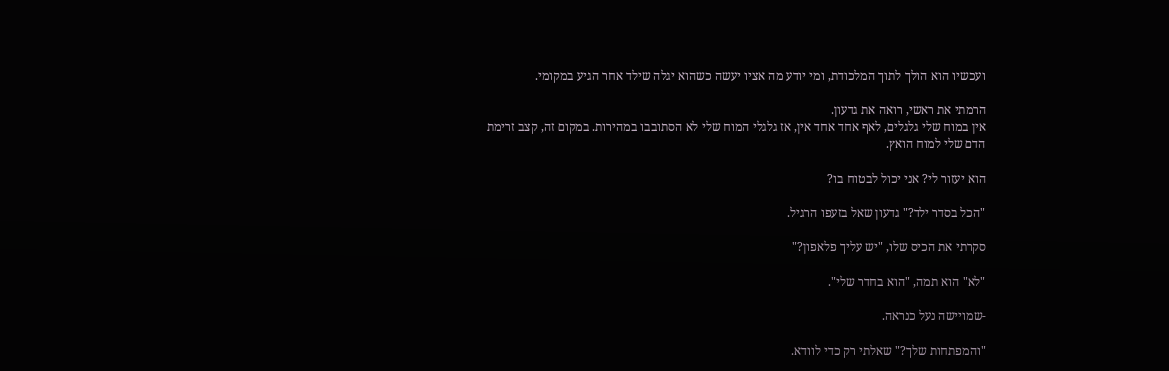ועכשיו הוא הולך לתוך המלכודת, ומי יודע מה אציו יעשה כשהוא יגלה שילד אחר הגיע במקומי.

הרמתי את ראשי, רואה את גדעון.
אין במוח שלי גלגלים, לאף אחד אחד אין, אז גלגלי המוח שלי לא הסתובבו במהירות. במקום זה, קצב זרימת הדם שלי למוח הואץ.

הוא יעזור לי? אני יכול לבטוח בו?

"הכל בסדר ילד?" גדעון שאל בזעפו הרגיל.

סקרתי את הכיס שלו, "יש עליך פלאפון?"

"לא" הוא תמה, "הוא בחדר שלי".

-שמויישה נעל כנראה.

"והמפתחות שלך?" שאלתי רק כדי לוודא.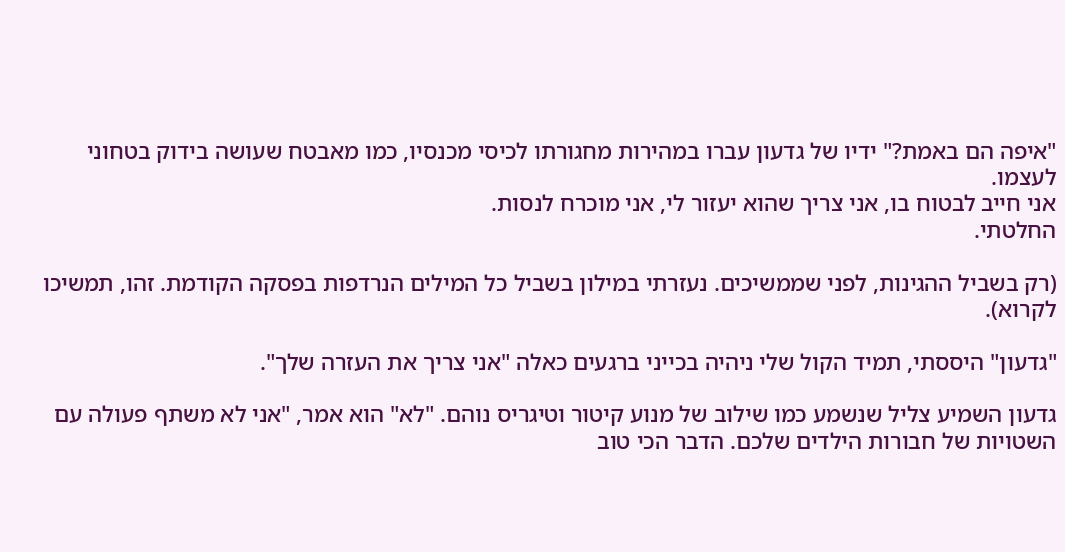"איפה הם באמת?" ידיו של גדעון עברו במהירות מחגורתו לכיסי מכנסיו, כמו מאבטח שעושה בידוק בטחוני לעצמו.
אני חייב לבטוח בו, אני צריך שהוא יעזור לי, אני מוכרח לנסות.
החלטתי.

(רק בשביל ההגינות, לפני שממשיכים. נעזרתי במילון בשביל כל המילים הנרדפות בפסקה הקודמת. זהו, תמשיכו לקרוא).

"גדעון" היססתי, תמיד הקול שלי ניהיה בכייני ברגעים כאלה "אני צריך את העזרה שלך".

גדעון השמיע צליל שנשמע כמו שילוב של מנוע קיטור וטיגריס נוהם. "לא" הוא אמר, "אני לא משתף פעולה עם השטויות של חבורות הילדים שלכם. הדבר הכי טוב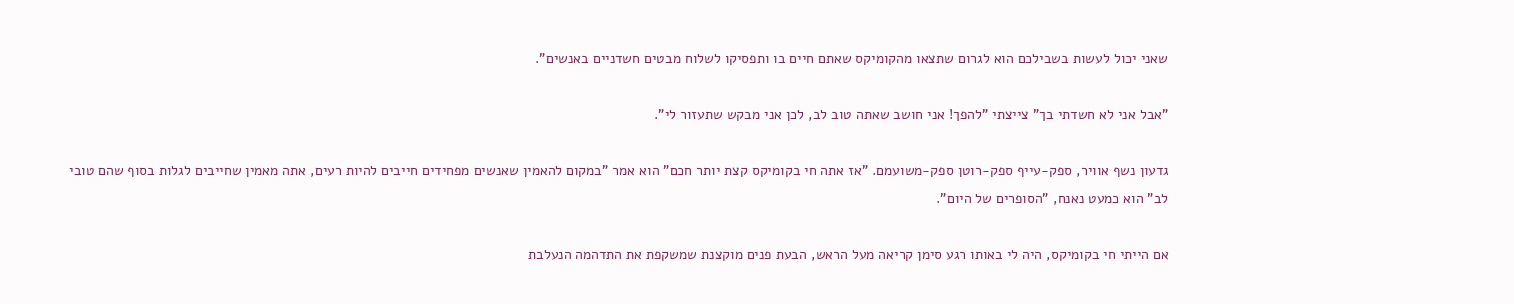שאני יכול לעשות בשבילכם הוא לגרום שתצאו מהקומיקס שאתם חיים בו ותפסיקו לשלוח מבטים חשדניים באנשים".

"אבל אני לא חשדתי בך" צייצתי "להפך! אני חושב שאתה טוב לב, לכן אני מבקש שתעזור לי".

גדעון נשף אוויר, ספק-עייף ספק-רוטן ספק-משועמם. "אז אתה חי בקומיקס קצת יותר חכם" הוא אמר "במקום להאמין שאנשים מפחידים חייבים להיות רעים, אתה מאמין שחייבים לגלות בסוף שהם טובי לב" הוא כמעט נאנח, "הסופרים של היום".

אם הייתי חי בקומיקס, היה לי באותו רגע סימן קריאה מעל הראש, הבעת פנים מוקצנת שמשקפת את התדהמה הנעלבת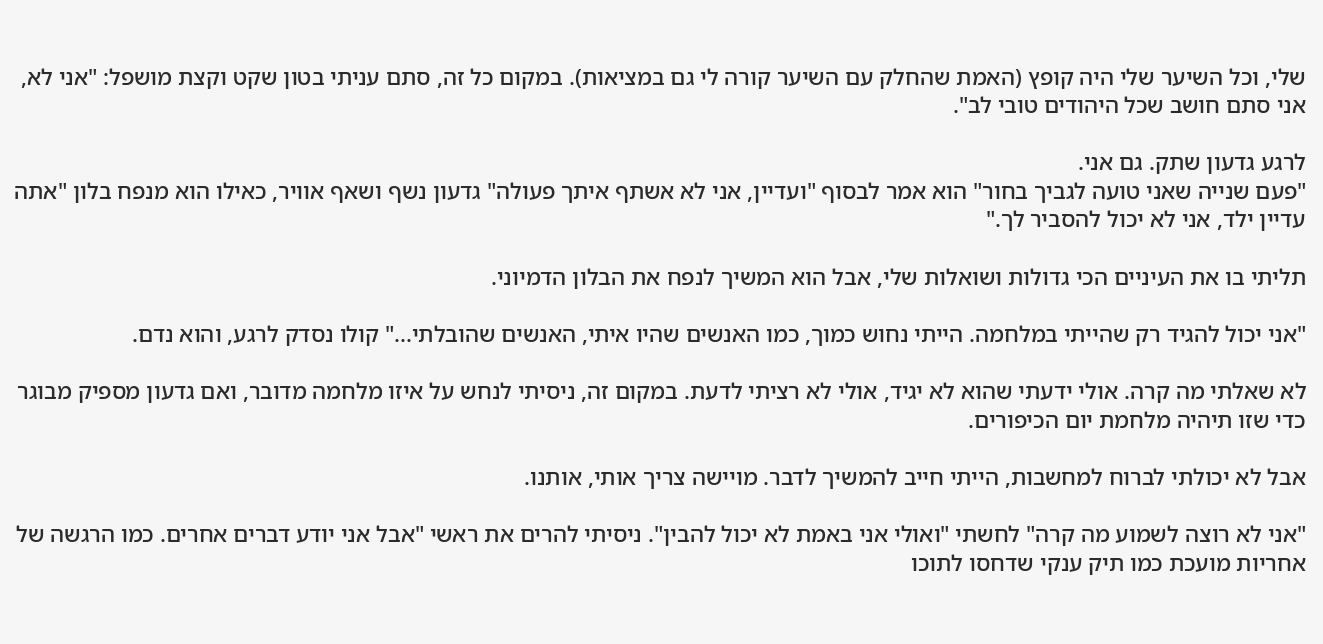שלי, וכל השיער שלי היה קופץ (האמת שהחלק עם השיער קורה לי גם במציאות). במקום כל זה, סתם עניתי בטון שקט וקצת מושפל: "אני לא, אני סתם חושב שכל היהודים טובי לב".

לרגע גדעון שתק. גם אני.
"פעם שנייה שאני טועה לגביך בחור" הוא אמר לבסוף "ועדיין, אני לא אשתף איתך פעולה" גדעון נשף ושאף אוויר, כאילו הוא מנפח בלון "אתה עדיין ילד, אני לא יכול להסביר לך."

תליתי בו את העיניים הכי גדולות ושואלות שלי, אבל הוא המשיך לנפח את הבלון הדמיוני.

"אני יכול להגיד רק שהייתי במלחמה. הייתי נחוש כמוך, כמו האנשים שהיו איתי, האנשים שהובלתי..." קולו נסדק לרגע, והוא נדם.

לא שאלתי מה קרה. אולי ידעתי שהוא לא יגיד, אולי לא רציתי לדעת. במקום זה, ניסיתי לנחש על איזו מלחמה מדובר, ואם גדעון מספיק מבוגר כדי שזו תיהיה מלחמת יום הכיפורים.

אבל לא יכולתי לברוח למחשבות, הייתי חייב להמשיך לדבר. מויישה צריך אותי, אותנו.

"אני לא רוצה לשמוע מה קרה" לחשתי "ואולי אני באמת לא יכול להבין". ניסיתי להרים את ראשי "אבל אני יודע דברים אחרים. כמו הרגשה של אחריות מועכת כמו תיק ענקי שדחסו לתוכו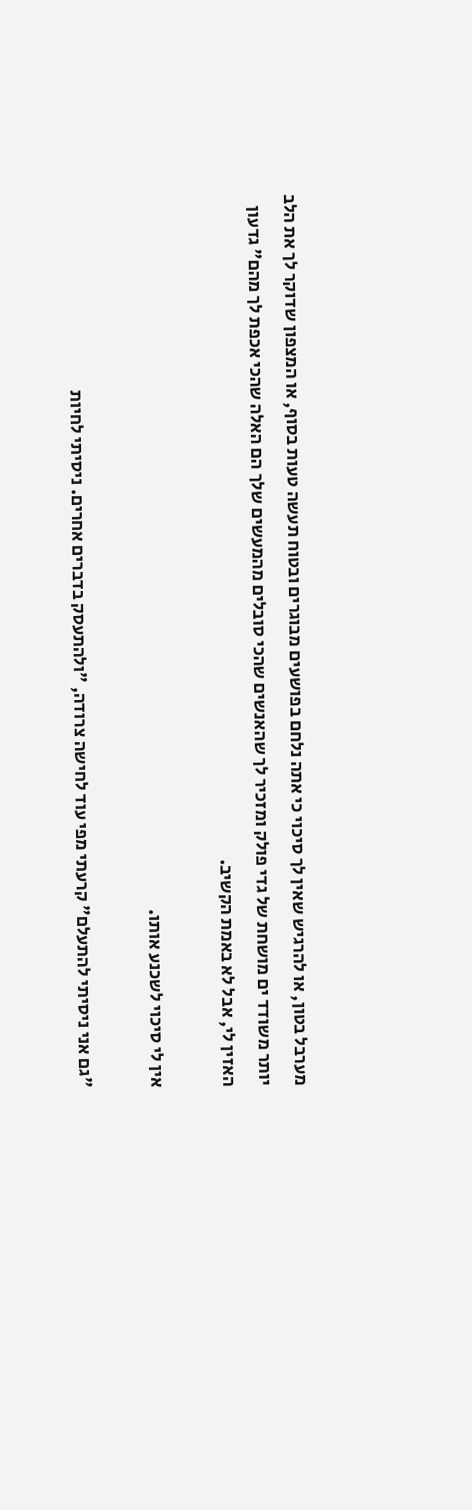מערבל בטון, או להרגיש שאין לך סיכוי כי אתה נלחם בפושעים מבוגרים ובטוח תעשה טעות בסוף, או המצפון שדוקר לך את הלב יותר משודד ים מושחת של גדי פולק ומזכיר לך שהאנשים שהכי סובלים מהמעשים שלך הם האלה שהכי אכפת לך מהם" גדעון האזין לי, אבל לא באמת הקשיב.

אין לי סיכוי לשכנע אותו.

"גם אני ניסיתי להתעלם" קרעתי מפי עוד לחישה צרודה, "ולהתעסק בדברים אחרים. ניסיתי לחיות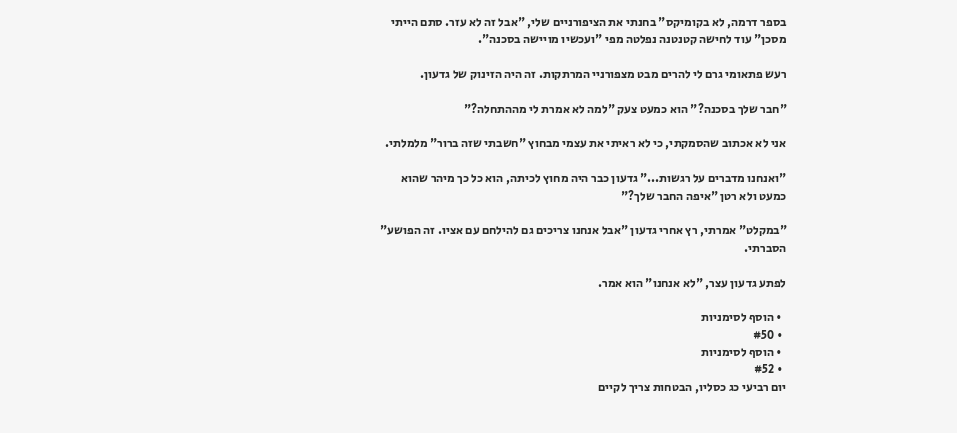בספר דרמה, לא בקומיקס" בחנתי את הציפורניים שלי, "אבל זה לא עזר. סתם הייתי מסכן" עוד לחישה קטנטנה נפלטה מפי "ועכשיו מויישה בסכנה".

רעש פתאומי גרם לי להרים מבט מצפורניי המרתקות. זה היה הזינוק של גדעון.

"חבר שלך בסכנה?" הוא כמעט צעק "למה לא אמרת לי מההתחלה?"

אני לא אכתוב שהסמקתי, כי לא ראיתי את עצמי מבחוץ "חשבתי שזה ברור" מלמלתי.

"ואנחנו מדברים על רגשות..." גדעון כבר היה מחוץ לכיתה, הוא כל כך מיהר שהוא כמעט ולא רטן "איפה החבר שלך?"

"במקלט" אמרתי, רץ אחרי גדעון "אבל אנחנו צריכים גם להילחם עם אציו. זה הפושע" הסברתי.

לפתע גדעון עצר, "לא אנחנו" הוא אמר.

  • הוסף לסימניות
  • #50
  • הוסף לסימניות
  • #52
יום רביעי כג כסליו, הבטחות צריך לקיים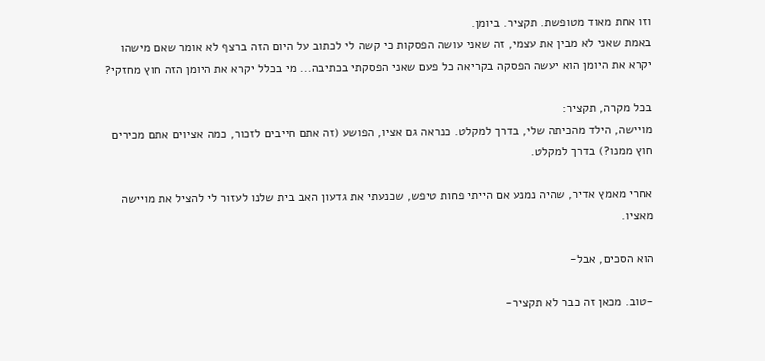וזו אחת מאוד מטופשת. תקציר. ביומן.
באמת שאני לא מבין את עצמי, זה שאני עושה הפסקות כי קשה לי לכתוב על היום הזה ברצף לא אומר שאם מישהו יקרא את היומן הוא יעשה הפסקה בקריאה כל פעם שאני הפסקתי בכתיבה... מי בכלל יקרא את היומן הזה חוץ מחזקי?

בכל מקרה, תקציר:
מויישה, הילד מהכיתה שלי, בדרך למקלט. כנראה גם אציו, הפושע (זה אתם חייבים לזכור, כמה אציוים אתם מכירים חוץ ממנו?) בדרך למקלט.

אחרי מאמץ אדיר, שהיה נמנע אם הייתי פחות טיפש, שכנעתי את גדעון האב בית שלנו לעזור לי להציל את מויישה מאציו.

הוא הסכים, אבל-

-טוב. מכאן זה כבר לא תקציר-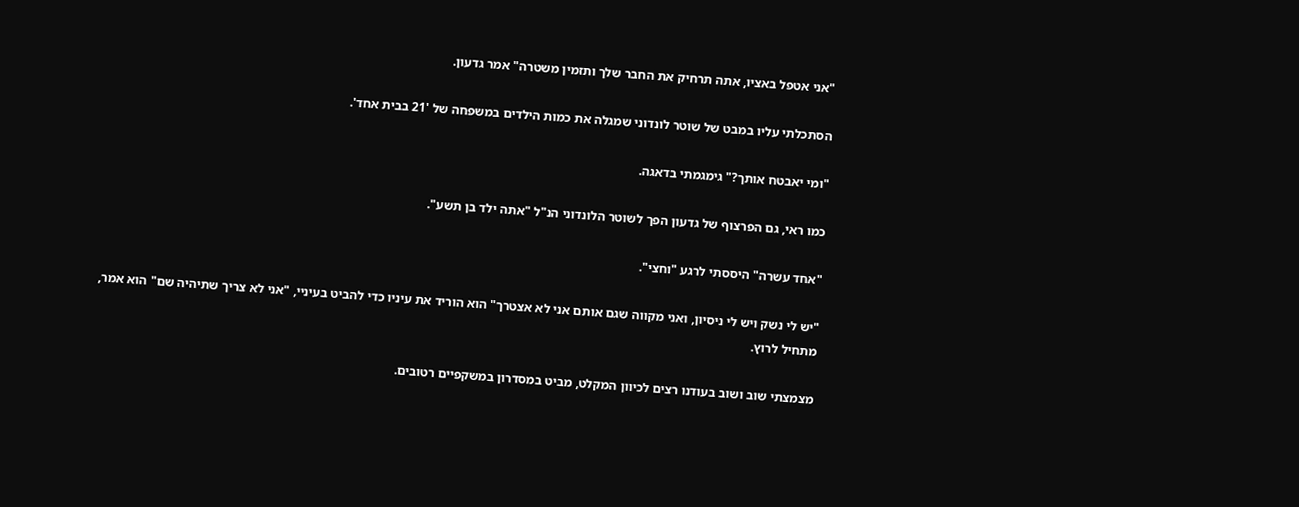"אני אטפל באציו, אתה תרחיק את החבר שלך ותזמין משטרה" אמר גדעון.

הסתכלתי עליו במבט של שוטר לונדוני שמגלה את כמות הילדים במשפחה של '21 בבית אחד'.

"ומי יאבטח אותך?" גימגמתי בדאגה.

כמו ראי, גם הפרצוף של גדעון הפך לשוטר הלונדוני הנ"ל "אתה ילד בן תשע".

"אחד עשרה" היססתי לרגע "וחצי".

"יש לי נשק ויש לי ניסיון, ואני מקווה שגם אותם אני לא אצטרך" הוא הוריד את עיניו כדי להביט בעיניי, "אני לא צריך שתיהיה שם" הוא אמר, מתחיל לרוץ.

מצמצתי שוב ושוב בעודנו רצים לכיוון המקלט, מביט במסדרון במשקפיים רטובים.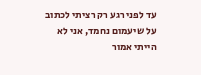עד לפני רגע רק רציתי לכתוב על שיעמום נחמד, אני לא הייתי אמור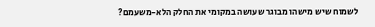לשמוח שיש מישהו מבוגר שעושה במקומי את החלק הלא-משעמם?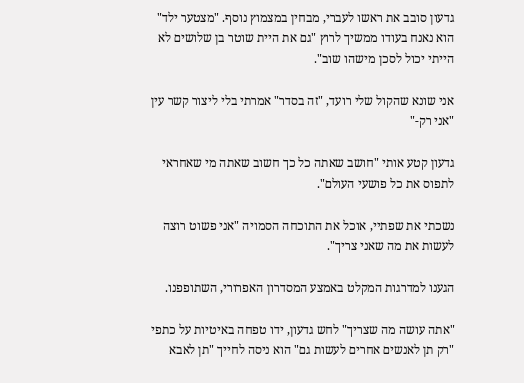גדעון סובב את ראשו לעברי, מבחין במצמוץ נוסף. "מצטער ילד" הוא נאנח בעודו ממשיך לרוץ "גם את היית שוטר בן שלושים לא הייתי יכול לסכן מישהו שוב".

אני שונא שהקול שלי רועד, "זה בסדר" אמרתי בלי ליצור קשר עין "אני רק-"

גדעון קטע אותי "חושב שאתה כל כך חשוב שאתה מי שאחראי לתפוס את כל פושעי העולם".

נשכתי את שפתיי, אוכל את התוכחה הסמויה "אני פשוט רוצה לעשות את מה שאני צריך".

הגענו למדרגות המקלט באמצע המסדרון האפרורי, השתופפנו.

"אתה עושה מה שצריך" לחש גדעון, ידו טפחה באיטיות על כתפי "רק תן לאנשים אחרים לעשות גם" הוא ניסה לחייך "תן לאבא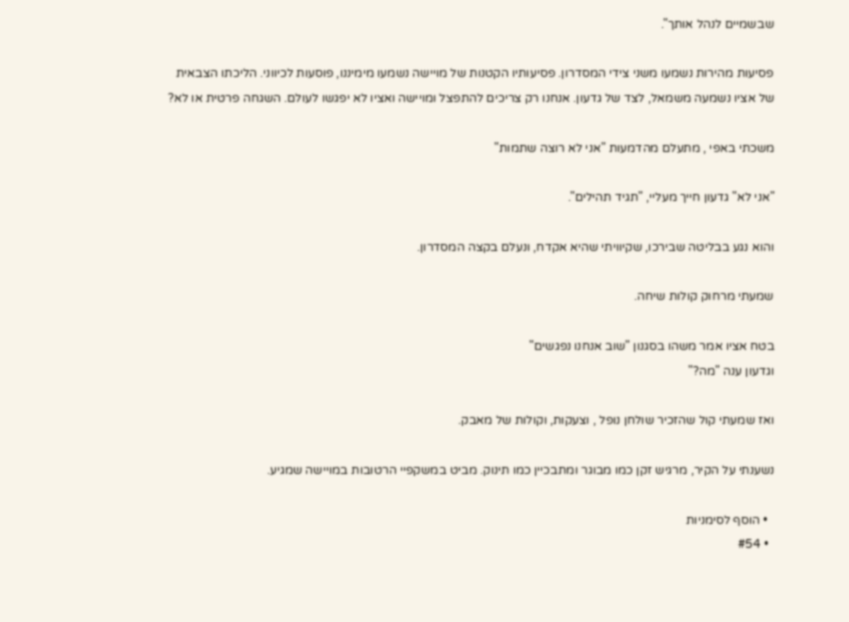שבשמיים לנהל אותך".

פסיעות מהירות נשמעו משני צידי המסדרון. פסיעותיו הקטנות של מויישה נשמעו מימיננו, פוסעות לכיווני. הליכתו הצבאית של אציו נשמעה משמאל, לצד של גדעון. אנחנו רק צריכים להתפצל ומויישה ואציו לא יפגשו לעולם. השגחה פרטית או לא?

משכתי באפי , מתעלם מהדמעות "אני לא רוצה שתמות"

"אני לא" גדעון חייך מעליי, "תגיד תהילים".

והוא נגע בבליטה שבירכו, שקיוויתי שהיא אקדח, ונעלם בקצה המסדרון.

שמעתי מרחוק קולות שיחה.

בטח אציו אמר משהו בסגנון "שוב אנחנו נפגשים"
וגדעון ענה "מה?"

ואז שמעתי קול שהזכיר שולחן נופל , וצעקות, וקולות של מאבק.

נשענתי על הקיר, מרגיש זקן כמו מבוגר ומתבכיין כמו תינוק. מביט במשקפיי הרטובות במויישה שמגיע.

  • הוסף לסימניות
  • #54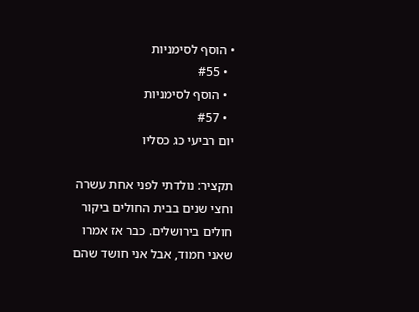• הוסף לסימניות
  • #55
  • הוסף לסימניות
  • #57
יום רביעי כג כסליו

תקציר: נולדתי לפני אחת עשרה וחצי שנים בבית החולים ביקור חולים בירושלים. כבר אז אמרו שאני חמוד, אבל אני חושד שהם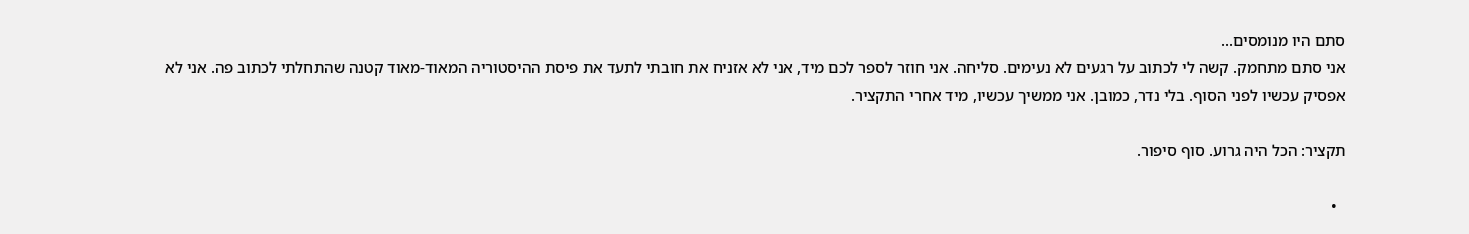סתם היו מנומסים...
אני סתם מתחמק. קשה לי לכתוב על רגעים לא נעימים. סליחה. אני חוזר לספר לכם מיד, אני לא אזניח את חובתי לתעד את פיסת ההיסטוריה המאוד-מאוד קטנה שהתחלתי לכתוב פה. אני לא אפסיק עכשיו לפני הסוף. בלי נדר, כמובן. אני ממשיך עכשיו, מיד אחרי התקציר.

תקציר: הכל היה גרוע. סוף סיפור.

  •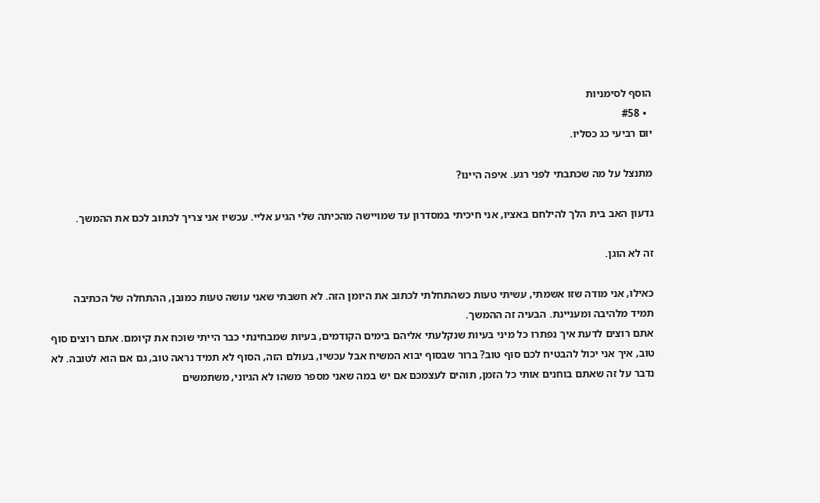הוסף לסימניות
  • #58
יום רביעי כג כסליו.

מתנצל על מה שכתבתי לפני רגע. איפה היינו?

גדעון האב בית הלך להילחם באציו, אני חיכיתי במסדרון עד שמויישה מהכיתה שלי הגיע אליי. עכשיו אני צריך לכתוב לכם את ההמשך.

זה לא הוגן.

כאילו, אני מודה שזו אשמתי, עשיתי טעות כשהתחלתי לכתוב את היומן הזה. לא חשבתי שאני עושה טעות כמובן, ההתחלה של הכתיבה תמיד מלהיבה ומעניינת. הבעיה זה ההמשך.
אתם רוצים לדעת איך נפתרו כל מיני בעיות שנקלעתי אליהם בימים הקודמים, בעיות שמבחינתי כבר הייתי שוכח את קיומם. אתם רוצים סוף טוב, איך אני יכול להבטיח לכם סוף טוב? ברור שבסוף יבוא המשיח אבל עכשיו, בעולם הזה, הסוף לא תמיד נראה טוב, גם אם הוא לטובה. לא נדבר על זה שאתם בוחנים אותי כל הזמן, תוהים לעצמכם אם יש במה שאני מספר משהו לא הגיוני, משתמשים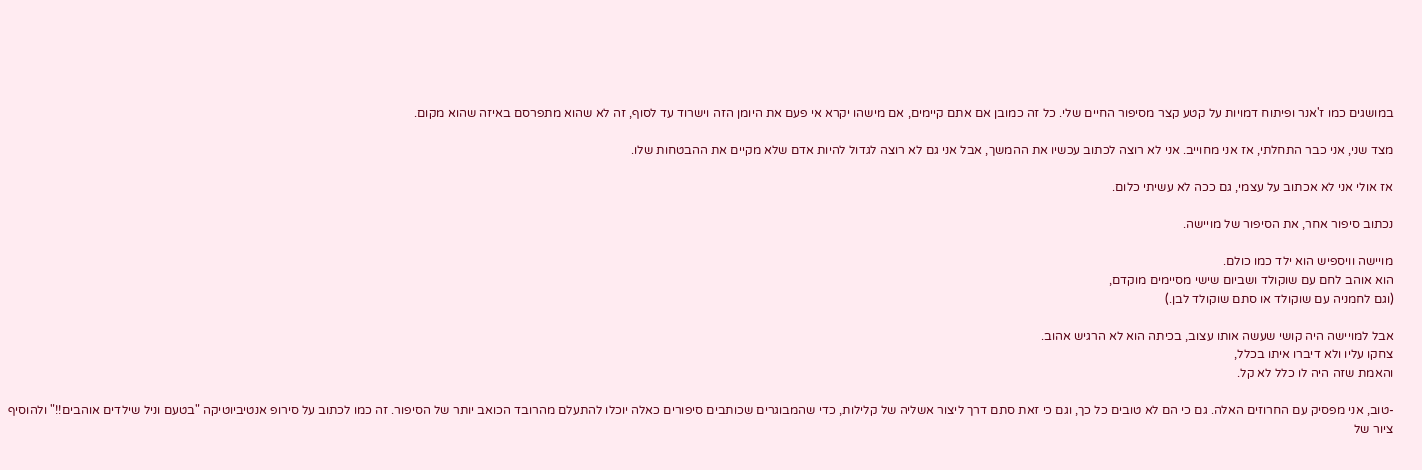במושגים כמו ז'אנר ופיתוח דמויות על קטע קצר מסיפור החיים שלי. כל זה כמובן אם אתם קיימים, אם מישהו יקרא אי פעם את היומן הזה וישרוד עד לסוף, זה לא שהוא מתפרסם באיזה שהוא מקום.

מצד שני, אני כבר התחלתי, אז אני מחוייב. אני לא רוצה לכתוב עכשיו את ההמשך, אבל אני גם לא רוצה לגדול להיות אדם שלא מקיים את ההבטחות שלו.

אז אולי אני לא אכתוב על עצמי, גם ככה לא עשיתי כלום.

נכתוב סיפור אחר, את הסיפור של מויישה.

מויישה וויספיש הוא ילד כמו כולם.
הוא אוהב לחם עם שוקולד ושביום שישי מסיימים מוקדם,
(וגם לחמניה עם שוקולד או סתם שוקולד לבן.)

אבל למויישה היה קושי שעשה אותו עצוב, בכיתה הוא לא הרגיש אהוב.
צחקו עליו ולא דיברו איתו בכלל,
והאמת שזה היה לו כלל לא קל.

-טוב, אני מפסיק עם החרוזים האלה. גם כי הם לא טובים כל כך, וגם כי זאת סתם דרך ליצור אשליה של קלילות, כדי שהמבוגרים שכותבים סיפורים כאלה יוכלו להתעלם מהרובד הכואב יותר של הסיפור. זה כמו לכתוב על סירופ אנטיביוטיקה "בטעם וניל שילדים אוהבים!!" ולהוסיף ציור של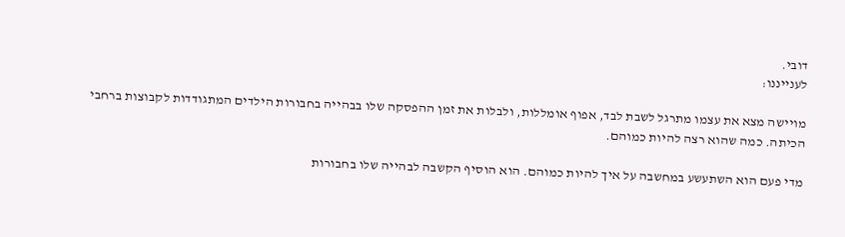דובי.
לענייננו:

מויישה מצא את עצמו מתרגל לשבת לבד, אפוף אומללות, ולבלות את זמן ההפסקה שלו בבהייה בחבורות הילדים המתגודדות לקבוצות ברחבי הכיתה. כמה שהוא רצה להיות כמוהם.

מדי פעם הוא השתעשע במחשבה על איך להיות כמוהם. הוא הוסיף הקשבה לבהייה שלו בחבורות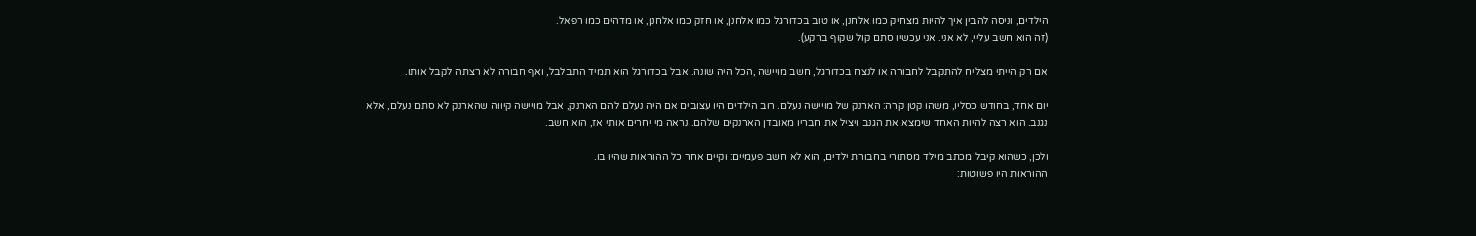הילדים, וניסה להבין איך להיות מצחיק כמו אלחנן, או טוב בכדורגל כמו אלחנן, או חזק כמו אלחנן, או מדהים כמו רפאל.
(זה הוא חשב עליי, לא אני. אני עכשיו סתם קול שקוף ברקע).

אם רק הייתי מצליח להתקבל לחבורה או לנצח בכדורגל, חשב מויישה ,הכל היה שונה. אבל בכדורגל הוא תמיד התבלבל, ואף חבורה לא רצתה לקבל אותו.

יום אחד, בחודש כסליו, משהו קטן קרה: הארנק של מויישה נעלם. רוב הילדים היו עצובים אם היה נעלם להם הארנק, אבל מויישה קיווה שהארנק לא סתם נעלם, אלא נגנב. הוא רצה להיות האחד שימצא את הגנב ויציל את חבריו מאובדן הארנקים שלהם. נראה מי יחרים אותי אז, הוא חשב.

ולכן, כשהוא קיבל מכתב מילד מסתורי בחבורת ילדים, הוא לא חשב פעמיים: וקיים אחר כל ההוראות שהיו בו.
ההוראות היו פשוטות: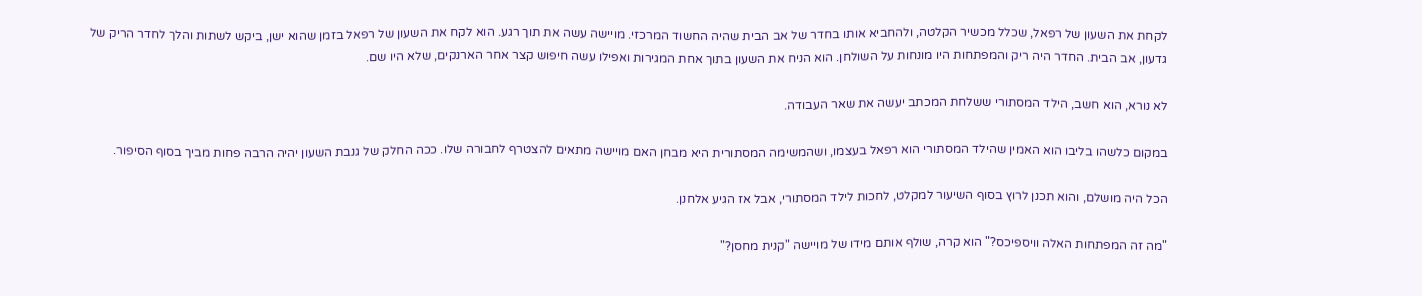לקחת את השעון של רפאל, שכלל מכשיר הקלטה, ולהחביא אותו בחדר של אב הבית שהיה החשוד המרכזי. מויישה עשה את תוך רגע. הוא לקח את השעון של רפאל בזמן שהוא ישן, ביקש לשתות והלך לחדר הריק של גדעון, אב הבית. החדר היה ריק והמפתחות היו מונחות על השולחן. הוא הניח את השעון בתוך אחת המגירות ואפילו עשה חיפוש קצר אחר הארנקים, שלא היו שם.

לא נורא, הוא חשב, הילד המסתורי ששלחת המכתב יעשה את שאר העבודה.

במקום כלשהו בליבו הוא האמין שהילד המסתורי הוא רפאל בעצמו, ושהמשימה המסתורית היא מבחן האם מויישה מתאים להצטרף לחבורה שלו. ככה החלק של גנבת השעון יהיה הרבה פחות מביך בסוף הסיפור.

הכל היה מושלם, והוא תכנן לרוץ בסוף השיעור למקלט, לחכות לילד המסתורי, אבל אז הגיע אלחנן.

"מה זה המפתחות האלה וויספיכס?" הוא קרה, שולף אותם מידו של מויישה "קנית מחסן?"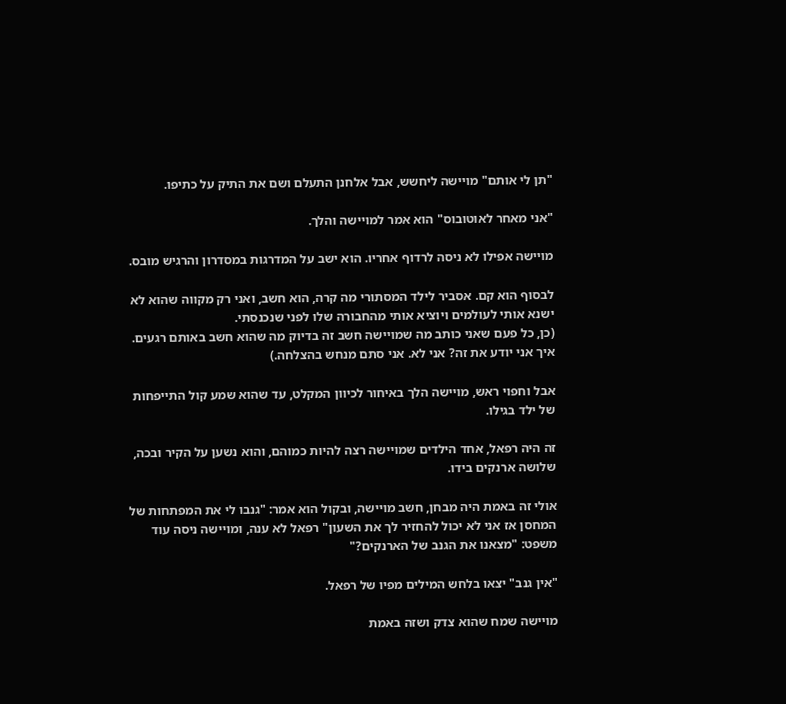"תן לי אותם" מויישה ליחשש, אבל אלחנן התעלם ושם את התיק על כתיפו.

"אני מאחר לאוטובוס" הוא אמר למויישה והלך.

מויישה אפילו לא ניסה לרדוף אחריו. הוא ישב על המדרגות במסדרון והרגיש מובס.

לבסוף הוא קם. אסביר לילד המסתורי מה קרה, הוא חשב, ואני רק מקווה שהוא לא ישנא אותי לעולמים ויוציא אותי מהחבורה שלו לפני שנכנסתי.
(כן, כל פעם שאני כותב מה שמויישה חשב זה בדיוק מה שהוא חשב באותם רגעים. איך אני יודע את זה? אני לא. אני סתם מנחש בהצלחה.)

אבל וחפוי ראש, מויישה הלך באיחור לכיוון המקלט, עד שהוא שמע קול התייפחות של ילד בגילו.

זה היה רפאל, אחד הילדים שמויישה רצה להיות כמוהם, והוא נשען על הקיר ובכה, שלושה ארנקים בידו.

אולי זה באמת היה מבחן, חשב מויישה, ובקול הוא אמר: "גנבו לי את המפתחות של המחסן אז אני לא יכול להחזיר לך את השעון" רפאל לא ענה, ומויישה ניסה עוד משפט: "מצאנו את הגנב של הארנקים?"

"אין גנב" יצאו בלחש המילים מפיו של רפאל.

מויישה שמח שהוא צדק ושזה באמת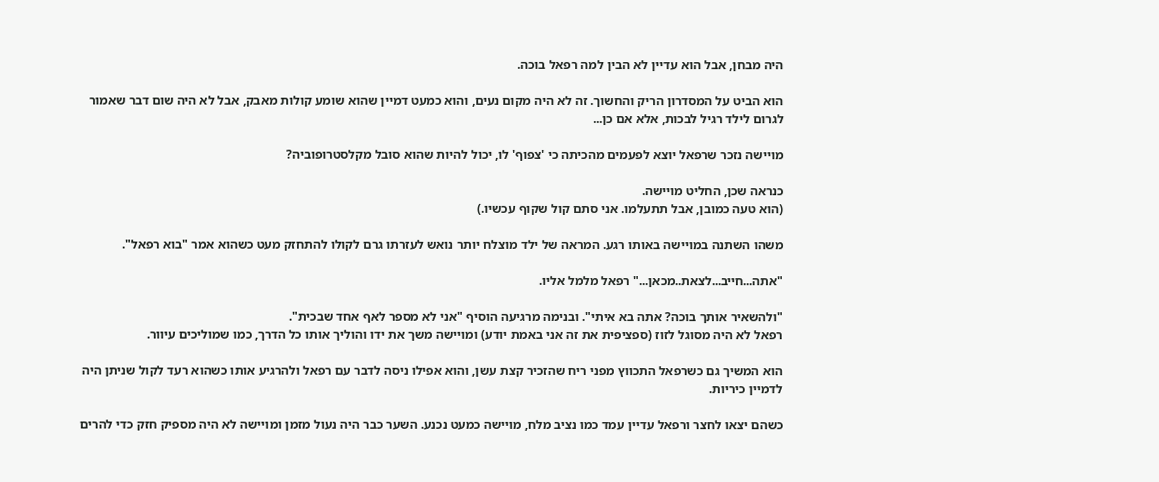היה מבחן, אבל הוא עדיין לא הבין למה רפאל בוכה.

הוא הביט על המסדרון הריק והחשוך. זה לא היה מקום נעים, והוא כמעט דמיין שהוא שומע קולות מאבק, אבל לא היה שום דבר שאמור לגרום לילד רגיל לבכות, אלא אם כן...

מויישה נזכר שרפאל יוצא לפעמים מהכיתה כי 'צפוף' לו, יכול להיות שהוא סובל מקלסטרופוביה?

כנראה שכן, החליט מויישה.
(הוא טעה כמובן, אבל תתעלמו. אני סתם קול שקוף עכשיו.)

משהו השתנה במויישה באותו רגע. המראה של ילד מוצלח יותר נואש לעזרתו גרם לקולו להתחזק מעט כשהוא אמר "בוא רפאל".

"אתה...חייב...לצאת..מכאן..." רפאל מלמל אליו.

"ולהשאיר אותך בוכה? אתה בא איתי". ובנימה מרגיעה הוסיף "אני לא מספר לאף אחד שבכית".
רפאל לא היה מסוגל לזוז (ספציפית את זה אני באמת יודע) ומויישה משך את ידו והוליך אותו כל הדרך, כמו שמוליכים עיוור.

הוא המשיך גם כשרפאל התכווץ מפני ריח שהזכיר קצת עשן, והוא אפילו ניסה לדבר עם רפאל ולהרגיע אותו כשהוא רעד לקול שניתן היה לדמיין כיריות.

כשהם יצאו לחצר ורפאל עדיין עמד כמו נציב מלח, מויישה כמעט נכנע. השער כבר היה נעול מזמן ומויישה לא היה מספיק חזק כדי להרים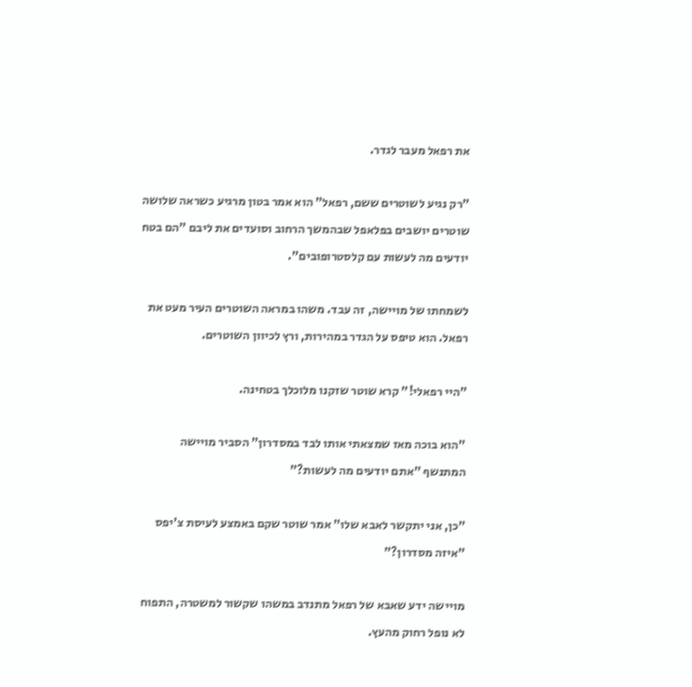את רפאל מעבר לגדר.

"רק נגיע לשוטרים ששם, רפאל" הוא אמר בטון מרגיע כשראה שלושה שוטרים יושבים בפלאפל שבהמשך הרחוב וסועדים את ליבם "הם בטח יודעים מה לעשות עם קלסטרופובים".

לשמחתו של מויישה, זה עבד. משהו במראה השוטרים העיר מעט את רפאל. הוא טיפס על הגדר במהירות, ורץ לכיוון השוטרים.

"היי רפאלי!" קרא שוטר שזקנו מלוכלך בטחינה.

"הוא בוכה מאז שמצאתי אותו לבד במסדרון" הסביר מויישה המתנשף "אתם יודעים מה לעשות?"

"כן, אני יתקשר לאבא שלו" אמר שוטר שקם באמצע לעיסת צ'יפס "איזה מסדרון?"

מויישה ידע שאבא של רפאל מתנדב במשהו שקשור למשטרה, התפוח לא נופל רחוק מהעץ.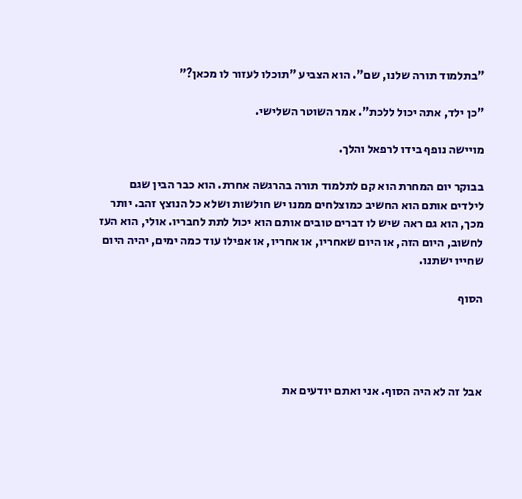"בתלמוד תורה שלנו, שם". הוא הצביע "תוכלו לעזור לו מכאן?"

"כן ילד, אתה יכול ללכת". אמר השוטר השלישי.

מויישה נופף בידו לרפאל והלך.

בבוקר יום המחרת הוא קם לתלמוד תורה בהרגשה אחרת. הוא כבר הבין שגם לילדים אותם הוא החשיב כמוצלחים ממנו יש חולשות ושלא כל הנוצץ זהב. יותר מכך, הוא גם ראה שיש לו דברים טובים אותם הוא יכול לתת לחבריו. אולי, הוא העז לחשוב, היום הזה, או היום שאחריו, או אחריו, או אפילו עוד כמה ימים, יהיה היום שחייו ישתנו.

הסוף




אבל זה לא היה הסוף. אני ואתם יודעים את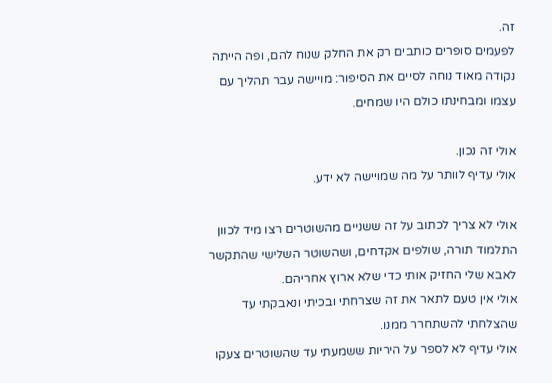זה.
לפעמים סופרים כותבים רק את החלק שנוח להם, ופה הייתה נקודה מאוד נוחה לסיים את הסיפור: מויישה עבר תהליך עם עצמו ומבחינתו כולם היו שמחים.

אולי זה נכון.
אולי עדיף לוותר על מה שמויישה לא ידע.

אולי לא צריך לכתוב על זה ששניים מהשוטרים רצו מיד לכוון התלמוד תורה, שולפים אקדחים, ושהשוטר השלישי שהתקשר לאבא שלי החזיק אותי כדי שלא ארוץ אחריהם.
אולי אין טעם לתאר את זה שצרחתי ובכיתי ונאבקתי עד שהצלחתי להשתחרר ממנו.
אולי עדיף לא לספר על היריות ששמעתי עד שהשוטרים צעקו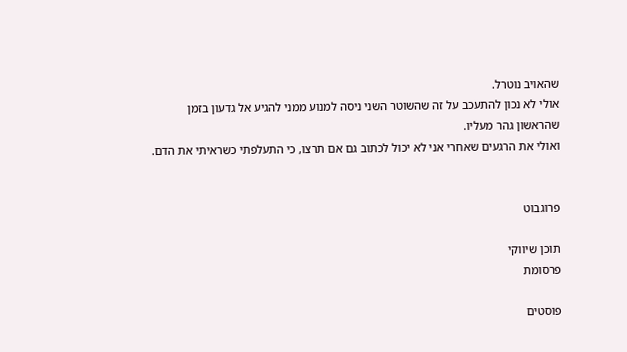שהאויב נוטרל.
אולי לא נכון להתעכב על זה שהשוטר השני ניסה למנוע ממני להגיע אל גדעון בזמן שהראשון גהר מעליו.
ואולי את הרגעים שאחרי אני לא יכול לכתוב גם אם תרצו, כי התעלפתי כשראיתי את הדם.


פרוגבוט

תוכן שיווקי
פרסומת

פוסטים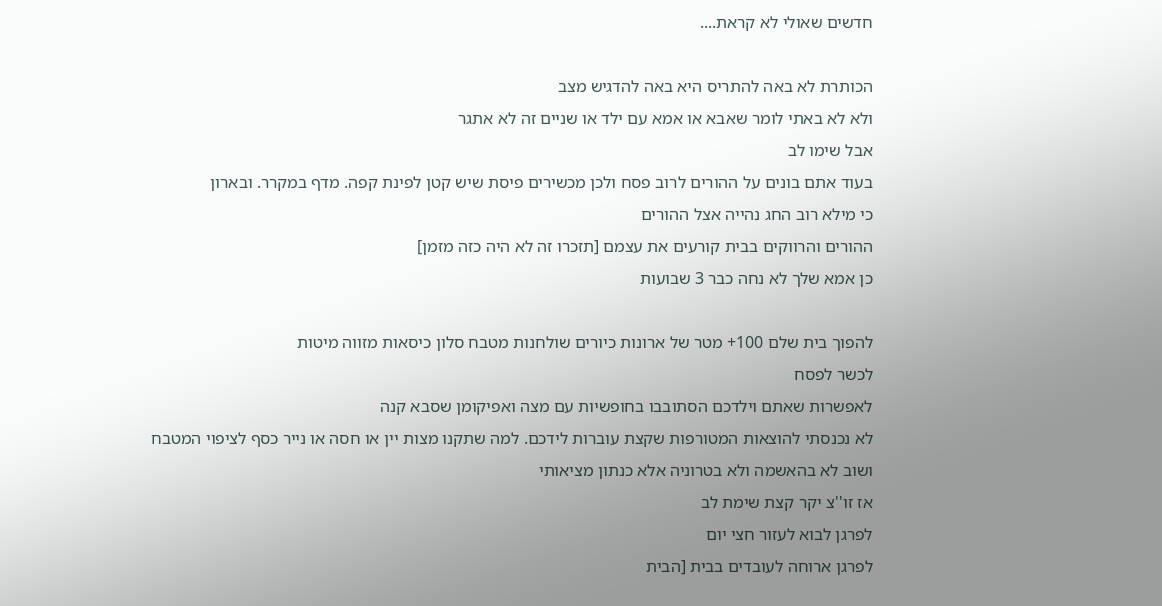חדשים שאולי לא קראת....

הכותרת לא באה להתריס היא באה להדגיש מצב
ולא לא באתי לומר שאבא או אמא עם ילד או שניים זה לא אתגר
אבל שימו לב
בעוד אתם בונים על ההורים לרוב פסח ולכן מכשירים פיסת שיש קטן לפינת קפה. מדף במקרר. ובארון
כי מילא רוב החג נהייה אצל ההורים
ההורים והרווקים בבית קורעים את עצמם [תזכרו זה לא היה כזה מזמן]
כן אמא שלך לא נחה כבר 3 שבועות

להפוך בית שלם 100+ מטר של ארונות כיורים שולחנות מטבח סלון כיסאות מזווה מיטות
לכשר לפסח
לאפשרות שאתם וילדכם הסתובבו בחופשיות עם מצה ואפיקומן שסבא קנה
לא נכנסתי להוצאות המטורפות שקצת עוברות לידכם. למה שתקנו מצות יין או חסה או נייר כסף לציפוי המטבח
ושוב לא בהאשמה ולא בטרוניה אלא כנתון מציאותי
אז זו''צ יקר קצת שימת לב
לפרגן לבוא לעזור חצי יום
לפרגן ארוחה לעובדים בבית [הבית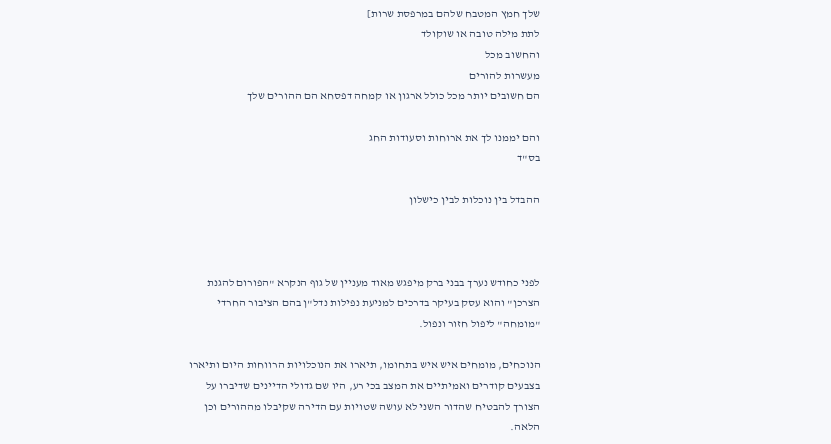שלך חמץ המטבח שלהם במרפסת שרות]
לתת מילה טובה או שוקולד
והחשוב מכל
מעשרות להורים
הם חשובים יותר מכל כולל ארגון או קמחה דפסחא הם ההורים שלך

והם יממנו לך את ארוחות וסעודות החג
בס"ד

ההבדל בין נוכלות לבין כישלון



לפני כחודש נערך בבני ברק מיפגש מאוד מעניין של גוף הנקרא "הפורום להגנת הצרכן" והוא עסק בעיקר בדרכים למניעת נפילות נדל"ן בהם הציבור החרדי "מומחה" ליפול חזור ונפול.

הנוכחים, מומחים איש איש בתחומו, תיארו את הנוכלויות הרווחות היום ותיארו בצבעים קודרים ואמיתיים את המצב בכי רע, היו שם גדולי הדיינים שדיברו על הצורך להבטיח שהדור השני לא עושה שטויות עם הדירה שקיבלו מההורים וכן הלאה.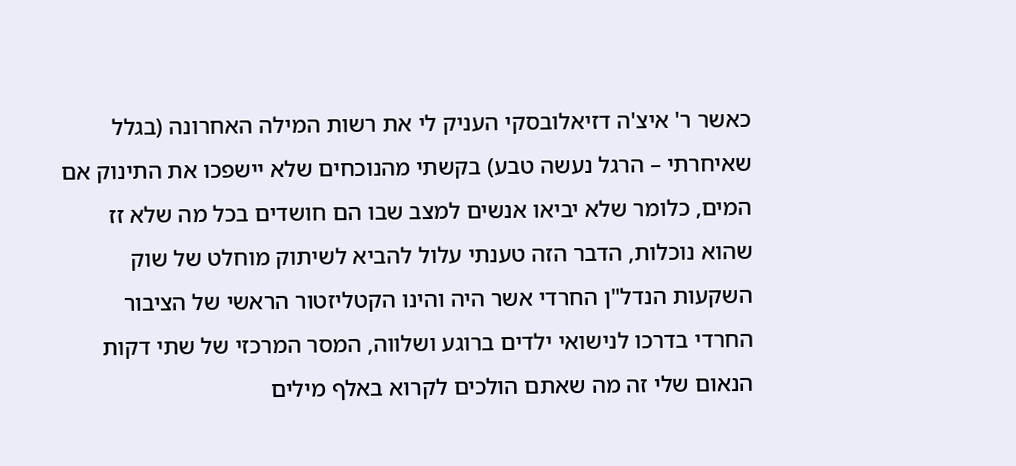כאשר ר' איצ'ה דזיאלובסקי העניק לי את רשות המילה האחרונה (בגלל שאיחרתי – הרגל נעשה טבע) בקשתי מהנוכחים שלא יישפכו את התינוק אם המים, כלומר שלא יביאו אנשים למצב שבו הם חושדים בכל מה שלא זז שהוא נוכלות, הדבר הזה טענתי עלול להביא לשיתוק מוחלט של שוק השקעות הנדל"ן החרדי אשר היה והינו הקטליזטור הראשי של הציבור החרדי בדרכו לנישואי ילדים ברוגע ושלווה, המסר המרכזי של שתי דקות הנאום שלי זה מה שאתם הולכים לקרוא באלף מילים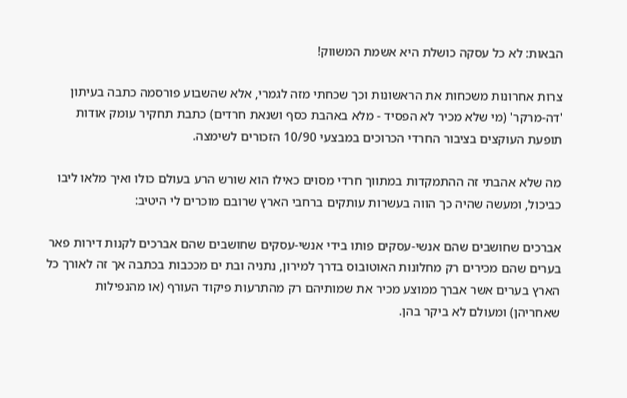הבאות: לא כל עסקה כושלת היא אשמת המשווק!

צרות אחרונות משכחות את הראשונות וכך שכחתי מזה לגמרי, אלא שהשבוע פורסמה כתבה בעיתון 'דה-מרקר' (מי שלא מכיר לא הפסיד - מלא באהבת כסף ושנאת חרדים) כתבת תחקיר עומק אודות תופעת העוקצים בציבור החרדי הכרוכים במבצעי 10/90 הזכורים לשימצה.

מה שלא אהבתי זה ההתמקדות במתווך חרדי מסוים כאילו הוא שורש הרע בעולם כולו ואיך מלאו ליבו כביכול, ומעשה שהיה כך הווה בעשרות עותקים ברחבי הארץ שרובם מוכרים לי היטיב:

אברכים שחושבים שהם אנשי-עסקים פותו בידי אנשי-עסקים שחושבים שהם אברכים לקנות דירות פאר בערים שהם מכירים רק מחלונות האוטובוס בדרך למירון, נתניה ובת ים מככבות בכתבה אך זה לאורך כל הארץ בערים אשר אברך ממוצע מכיר את שמותיהם רק מהתרעות פיקוד העורף (או מהנפילות שאחריהן) ומעולם לא ביקר בהן.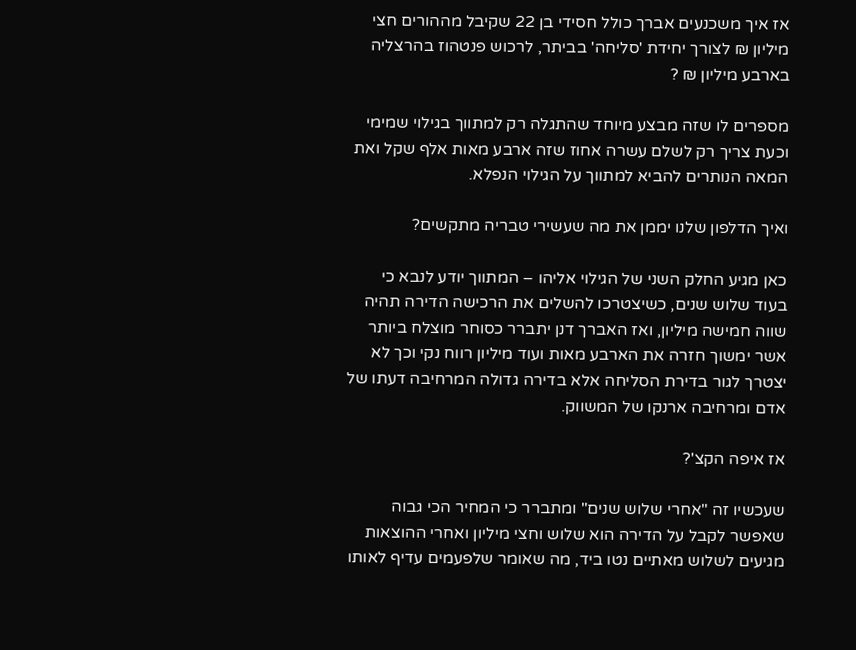אז איך משכנעים אברך כולל חסידי בן 22 שקיבל מההורים חצי מיליון ₪ לצורך יחידת 'סליחה' בביתר, לרכוש פנטהוז בהרצליה בארבע מיליון ₪ ?

מספרים לו שזה מבצע מיוחד שהתגלה רק למתווך בגילוי שמימי וכעת צריך רק לשלם עשרה אחוז שזה ארבע מאות אלף שקל ואת המאה הנותרים להביא למתווך על הגילוי הנפלא.

ואיך הדלפון שלנו יממן את מה שעשירי טבריה מתקשים?

כאן מגיע החלק השני של הגילוי אליהו – המתווך יודע לנבא כי בעוד שלוש שנים, כשיצטרכו להשלים את הרכישה הדירה תהיה שווה חמישה מיליון, ואז האברך דנן יתברר כסוחר מוצלח ביותר אשר ימשוך חזרה את הארבע מאות ועוד מיליון רווח נקי וכך לא יצטרך לגור בדירת הסליחה אלא בדירה גדולה המרחיבה דעתו של אדם ומרחיבה ארנקו של המשווק.

אז איפה הקצ'?

שעכשיו זה "אחרי שלוש שנים" ומתברר כי המחיר הכי גבוה שאפשר לקבל על הדירה הוא שלוש וחצי מיליון ואחרי ההוצאות מגיעים לשלוש מאתיים נטו ביד, מה שאומר שלפעמים עדיף לאותו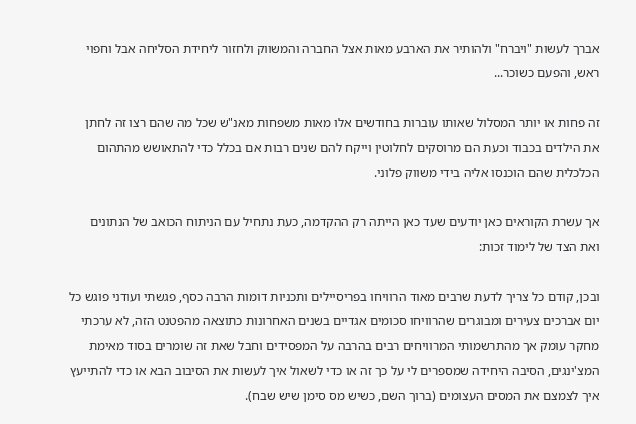אברך לעשות "ויברח" ולהותיר את הארבע מאות אצל החברה והמשווק ולחזור ליחידת הסליחה אבל וחפוי ראש, והפעם כשוכר...

זה פחות או יותר המסלול שאותו עוברות בחודשים אלו מאות משפחות מאנ"ש שכל מה שהם רצו זה לחתן את הילדים בכבוד וכעת הם מרוסקים לחלוטין וייקח להם שנים רבות אם בכלל כדי להתאושש מהתהום הכלכלית שהם הוכנסו אליה בידי משווק פלוני.

אך עשרת הקוראים כאן יודעים שעד כאן הייתה רק ההקדמה, כעת נתחיל עם הניתוח הכואב של הנתונים ואת הצד של לימוד זכות:

ובכן, קודם כל צריך לדעת שרבים מאוד הרוויחו בפריסיילים ותכניות דומות הרבה כסף, פגשתי ועודני פוגש כל יום אברכים צעירים ומבוגרים שהרוויחו סכומים אגדיים בשנים האחרונות כתוצאה מהפטנט הזה, לא ערכתי מחקר עומק אך מהתרשמותי המרוויחים רבים בהרבה על המפסידים וחבל שאת זה שומרים בסוד מאימת המצ'ינגים, הסיבה היחידה שמספרים לי על כך זה או כדי לשאול איך לעשות את הסיבוב הבא או כדי להתייעץ איך לצמצם את המסים העצומים (ברוך השם, כשיש מס סימן שיש שבח).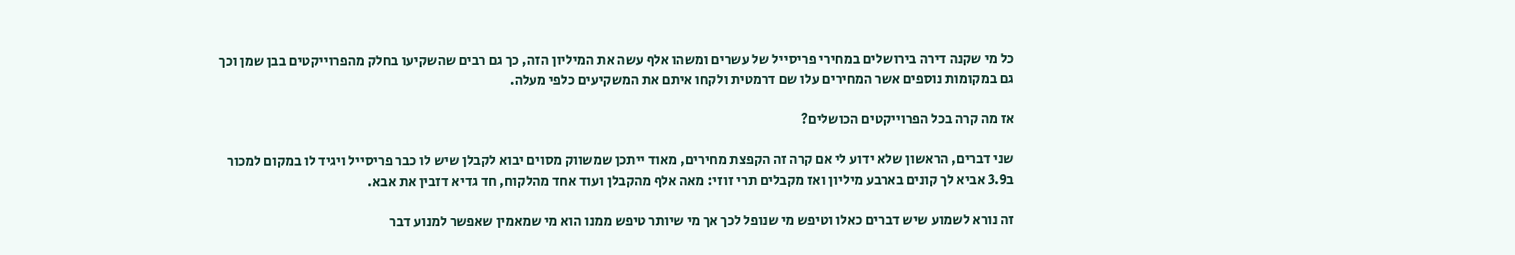כל מי שקנה דירה בירושלים במחירי פריסייל של עשרים ומשהו אלף עשה את המיליון הזה, כך גם רבים שהשקיעו בחלק מהפרוייקטים בבן שמן וכך גם במקומות נוספים אשר המחירים עלו שם דרמטית ולקחו איתם את המשקיעים כלפי מעלה.

אז מה קרה בכל הפרוייקטים הכושלים?

שני דברים, הראשון שלא ידוע לי אם קרה זה הקפצת מחירים, מאוד ייתכן שמשווק מסוים יבוא לקבלן שיש לו כבר פריסייל ויגיד לו במקום למכור ב3.9 אביא לך קונים בארבע מיליון ואז מקבלים תרי זוזי: מאה אלף מהקבלן ועוד אחד מהלקוח, חד גדיא דזבין את אבא.

זה נורא לשמוע שיש דברים כאלו וטיפש מי שנופל לכך אך מי שיותר טיפש ממנו הוא מי שמאמין שאפשר למנוע דבר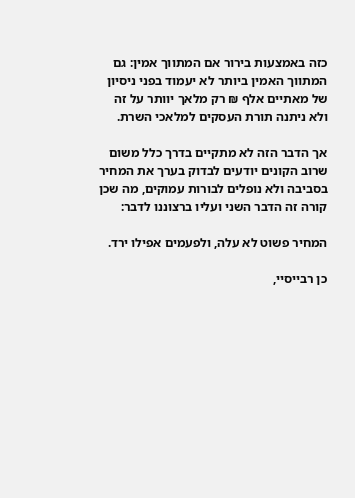כזה באמצעות בירור אם המתווך אמין: גם המתווך האמין ביותר לא יעמוד בפני ניסיון של מאתיים אלף ₪ רק מלאך יוותר על זה ולא ניתנה תורת העסקים למלאכי השרת.

אך הדבר הזה לא מתקיים בדרך כלל משום שרוב הקונים יודעים לבדוק בערך את המחיר בסביבה ולא נופלים לבורות עמוקים, מה שכן קורה זה הדבר השני ועליו ברצוננו לדבר:

המחיר פשוט לא עלה, ולפעמים אפילו ירד.

כן רבייסיי,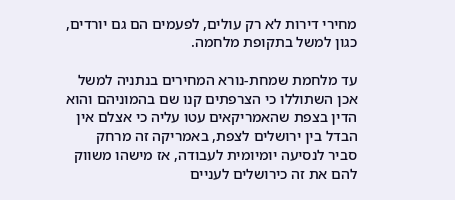מחירי דירות לא רק עולים, לפעמים הם גם יורדים, כגון למשל בתקופת מלחמה.

עד מלחמת שמחת-נורא המחירים בנתניה למשל אכן השתוללו כי הצרפתים קנו שם בהמוניהם והוא הדין בצפת שהאמריקאים עטו עליה כי אצלם אין הבדל בין ירושלים לצפת, באמריקה זה מרחק סביר לנסיעה יומיומית לעבודה, אז מישהו משווק להם את זה כירושלים לעניים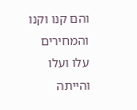והם קנו וקנו והמחירים עלו ועלו והייתה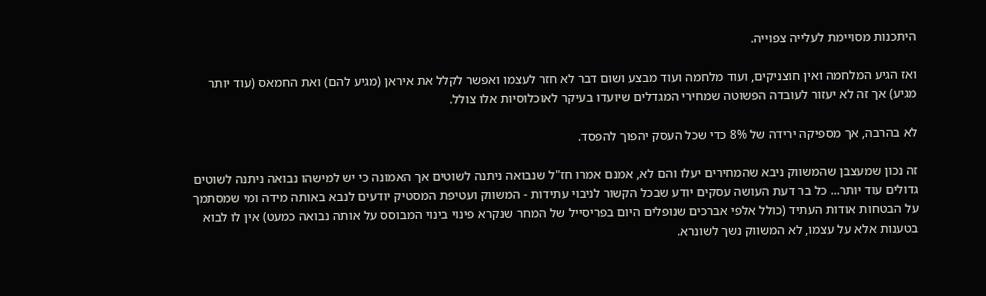היתכנות מסויימת לעלייה צפוייה.

ואז הגיע המלחמה ואין חוצניקים, ועוד מלחמה ועוד מבצע ושום דבר לא חזר לעצמו ואפשר לקלל את איראן (מגיע להם) ואת החמאס (עוד יותר מגיע) אך זה לא יעזור לעובדה הפשוטה שמחירי המגדלים שיועדו בעיקר לאוכלוסיות אלו צולל.

לא בהרבה, אך מספיקה ירידה של 8% כדי שכל העסק יהפוך להפסד.

זה נכון שמעצבן שהמשווק ניבא שהמחירים יעלו והם לא, אמנם אמרו חז"ל שנבואה ניתנה לשוטים אך האמונה כי יש למישהו נבואה ניתנה לשוטים גדולים עוד יותר... כל בר דעת העושה עסקים יודע שבכל הקשור לניבוי עתידות - המשווק ועטיפת המסטיק יודעים לנבא באותה מידה ומי שמסתמך על הבטחות אודות העתיד (כולל אלפי אברכים שנופלים היום בפריסייל של המחר שנקרא פינוי בינוי המבוסס על אותה נבואה כמעט) אין לו לבוא בטענות אלא על עצמו, לא המשווק נשך לשונרא.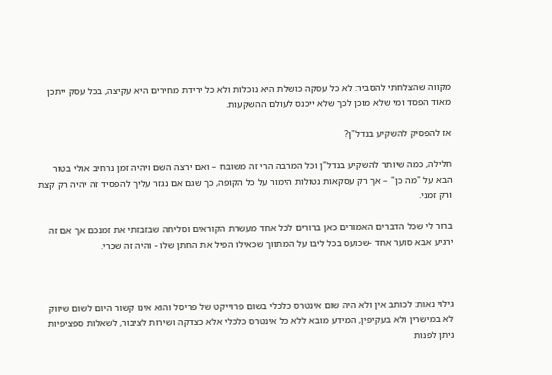מקווה שהצלחתי להסביר: לא כל עסקה כושלת היא נוכלות ולא כל ירידת מחירים היא עקיצה, בכל עסק ייתכן מאוד הפסד ומי שלא מוכן לכך שלא ייכנס לעולם ההשקעות.

אז להפסיק להשקיע בנדל"ן?

חלילה, כמה שיותר להשקיע בנדל"ן וכל המרבה הרי זה משובח – ואם ירצה השם ויהיה זמן נרחיב אולי בטור הבא על "מה כן" – אך רק עסקאות נטולות הימור על כל הקופה, כך שגם אם נגזר עליך להפסיד זה יהיה רק קצת ורק זמני.

ברור לי שכל הדברים האמורים כאן ברורים לכל אחד מעשרת הקוראים וסליחה שבזבזתי את זמנכם אך אם זה ירגיע אבא סוער אחד -שכועס בכל ליבו על המתווך שכאילו הפיל את החתן שלו - והיה זה שכרי.



גילוי נאות: לכותב אין ולא היה שום אינטרס כלכלי בשום פרוייקט של פריסל והוא אינו קשור היום לשום שיווק לא במישרין ולא בעקיפין, המידע מובא ללא כל אינטרס כלכלי אלא כצדקה ושירות לציבור, לשאלות ספציפיות ניתן לפנות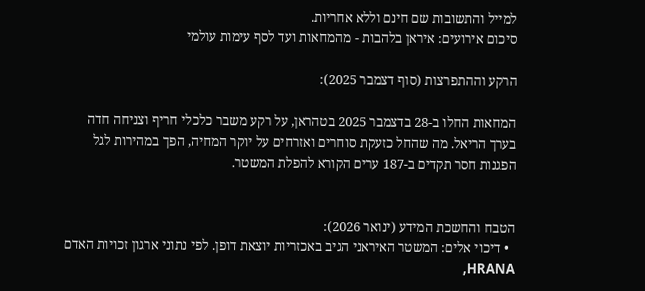למייל והתשובות שם חינם וללא אחריות.
סיכום אירועים: איראן בלהבות - מהמחאות ועד לסף עימות עולמי

הרקע וההתפרצות (סוף דצמבר 2025):

המחאות החלו ב-28 בדצמבר 2025 בטהראן, על רקע משבר כלכלי חריף וצניחה חדה בערך הריאל. מה שהחל כזעקת סוחרים ואזרחים על יוקר המחיה, הפך במהירות לגל הפגנות חסר תקדים ב-187 ערים הקורא להפלת המשטר.


הטבח והחשכת המידע (ינואר 2026):
  • דיכוי אלים: המשטר האיראני הגיב באכזריות יוצאת דופן. לפי נתוני ארגון זכויות האדם HRANA,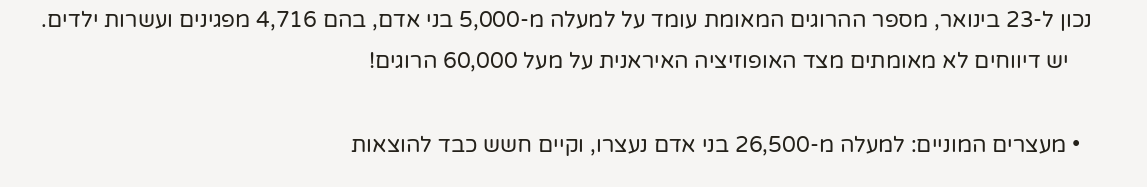נכון ל-23 בינואר, מספר ההרוגים המאומת עומד על למעלה מ-5,000 בני אדם, בהם 4,716 מפגינים ועשרות ילדים.
    יש דיווחים לא מאומתים מצד האופוזיציה האיראנית על מעל 60,000 הרוגים!

  • מעצרים המוניים: למעלה מ-26,500 בני אדם נעצרו, וקיים חשש כבד להוצאות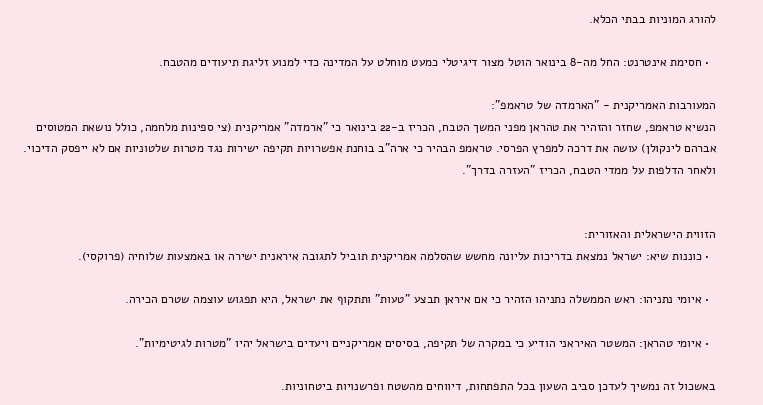להורג המוניות בבתי הכלא.

  • חסימת אינטרנט: החל מה-8 בינואר הוטל מצור דיגיטלי כמעט מוחלט על המדינה כדי למנוע זליגת תיעודים מהטבח.

המעורבות האמריקנית - "הארמדה של טראמפ":
הנשיא טראמפ, שחזר והזהיר את טהראן מפני המשך הטבח, הכריז ב-22 בינואר כי "ארמדה" אמריקנית (צי ספינות מלחמה, כולל נושאת המטוסים אברהם לינקולן) עושה את דרכה למפרץ הפרסי. טראמפ הבהיר כי ארה"ב בוחנת אפשרויות תקיפה ישירות נגד מטרות שלטוניות אם לא ייפסק הדיכוי. ולאחר הדלפות על ממדי הטבח, הכריז "העזרה בדרך".


הזווית הישראלית והאזורית:
  • כוננות שיא: ישראל נמצאת בדריכות עליונה מחשש שהסלמה אמריקנית תוביל לתגובה איראנית ישירה או באמצעות שלוחיה (פרוקסי).

  • איומי נתניהו: ראש הממשלה נתניהו הזהיר כי אם איראן תבצע "טעות" ותתקוף את ישראל, היא תפגוש עוצמה שטרם הכירה.

  • איומי טהראן: המשטר האיראני הודיע כי במקרה של תקיפה, בסיסים אמריקניים ויעדים בישראל יהיו "מטרות לגיטימיות".

באשכול זה נמשיך לעדכן סביב השעון בכל התפתחות, דיווחים מהשטח ופרשנויות ביטחוניות.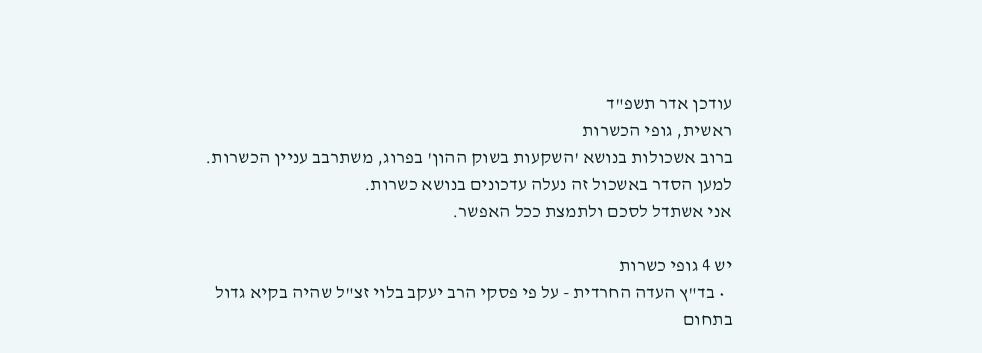עודכן אדר תשפ"ד
ראשית, גופי הכשרות
ברוב אשכולות בנושא 'השקעות בשוק ההון' בפרוג, משתרבב עניין הכשרות.
למען הסדר באשכול זה נעלה עדכונים בנושא כשרות.
אני אשתדל לסכם ולתמצת ככל האפשר.

יש 4 גופי כשרות
  • בד"ץ העדה החרדית - על פי פסקי הרב יעקב בלוי זצ"ל שהיה בקיא גדול בתחום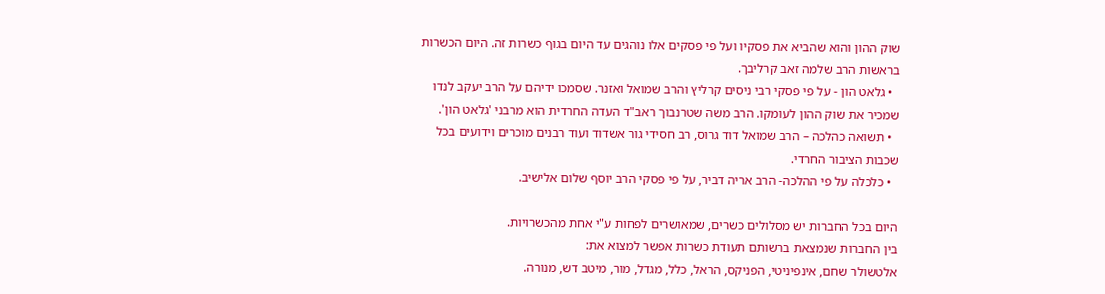שוק ההון והוא שהביא את פסקיו ועל פי פסקים אלו נוהגים עד היום בגוף כשרות זה. היום הכשרות בראשות הרב שלמה זאב קרליבך.
  • גלאט הון - על פי פסקי רבי ניסים קרליץ והרב שמואל ואזנר. שסמכו ידיהם על הרב יעקב לנדו שמכיר את שוק ההון לעומקו. הרב משה שטרנבוך ראב"ד העדה החרדית הוא מרבני 'גלאט הון'.
  • תשואה כהלכה – הרב שמואל דוד גרוס, רב חסידי גור אשדוד ועוד רבנים מוכרים וידועים בכל שכבות הציבור החרדי.
  • כלכלה על פי ההלכה- הרב אריה דביר, על פי פסקי הרב יוסף שלום אלישיב.

היום בכל החברות יש מסלולים כשרים, שמאושרים לפחות ע"י אחת מהכשרויות.
בין החברות שנמצאת ברשותם תעודת כשרות אפשר למצוא את:
אלטשולר שחם, אינפיניטי, הפניקס, הראל, כלל, מגדל, מור, מיטב דש, מנורה.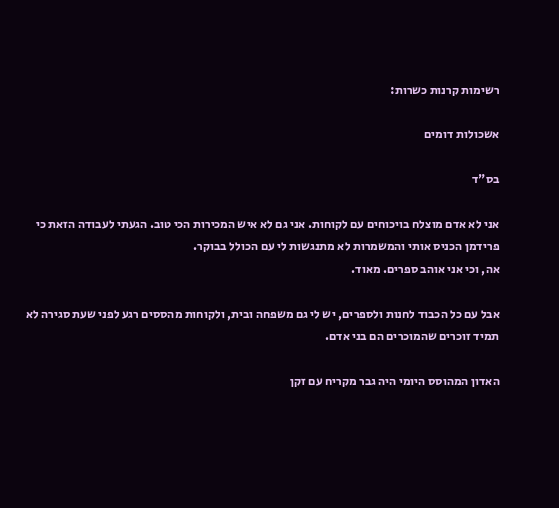רשימות קרנות כשרות:

אשכולות דומים

בס"ד

אני לא אדם מוצלח בויכוחים עם לקוחות. אני גם לא איש המכירות הכי טוב. הגעתי לעבודה הזאת כי פרידמן הכניס אותי והמשמרות לא מתנגשות לי עם הכולל בבוקר.
אה, וכי אני אוהב ספרים. מאוד.

אבל עם כל הכבוד לחנות ולספרים, יש לי גם משפחה ובית, ולקוחות מהססים רגע לפני שעת סגירה לא תמיד זוכרים שהמוכרים הם בני אדם.

האדון המהוסס היומי היה גבר מקריח עם זקן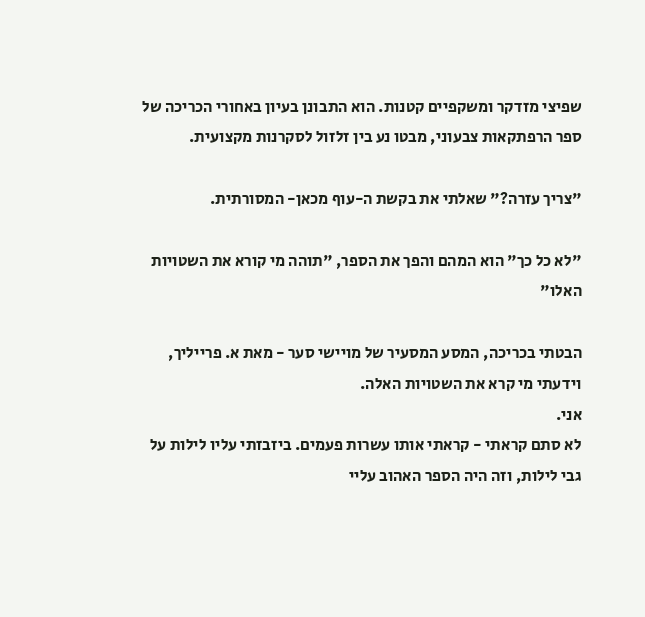שפיצי מזדקר ומשקפיים קטנות. הוא התבונן בעיון באחורי הכריכה של ספר הרפתקאות צבעוני, מבטו נע בין זלזול לסקרנות מקצועית.

"צריך עזרה?" שאלתי את בקשת ה-עוף מכאן- המסורתית.

"לא כל כך" הוא המהם והפך את הספר, "תוהה מי קורא את השטויות האלו"

הבטתי בכריכה, המסע המסעיר של מויישי סער - מאת א. פרייליך, וידעתי מי קרא את השטויות האלה.
אני.
לא סתם קראתי - קראתי אותו עשרות פעמים. ביזבזתי עליו לילות על גבי לילות, וזה היה הספר האהוב עליי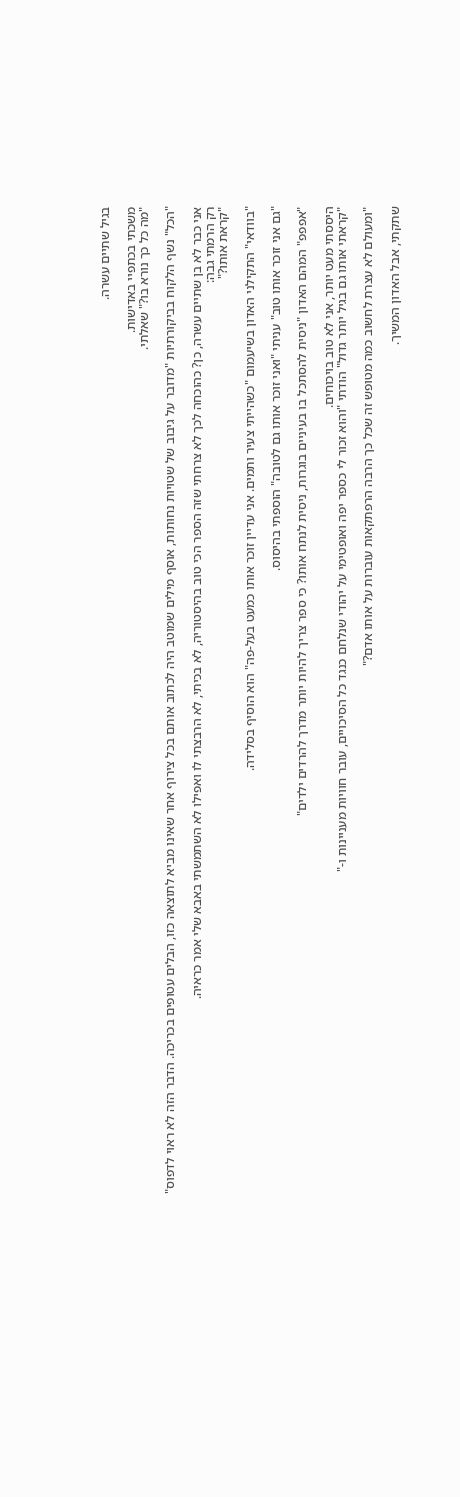בגיל שתיים עשרה.

משכתי בכתפיי באדישות.
"מה כל כך נורא בו?" שאלתי.

"הכל" נשף הלקוח בביקורתיות "מדובר על גיבוב של שטויות נחותות, אוסף מילים שמוטב היה לכתוב אותם בכל צירוף אחר שאינו מביא לתוצאה כזו, הבלים עטופים בכריכה. הדבר הזה לא ראוי לדפוס"

אני כבר לא בן שתיים עשרה, כן? כהוכחה לכך לא צרחתי שזה הספר הכי טוב בהיסטוריה, לא בכיתי, לא הרבצתי לו ואפילו לא השתמשתי באבא שלי אמר כראיה.
רק הרמתי גבה:
"קראת אותו?"

"בוודאי" התקילני האדון בשיעמום "כשהייתי צעיר ותמים. אני עדיין זוכר אותו כמעט בעל-פה" הוא הוסיף בסלידה.

"גם אני זוכר אותו טוב" עניתי "ואני זוכר אותו גם לטובה" הוספתי בהיסוס.

"אפפפ" המהם האדון "ניסית להסתכל בו בעיניים בוגרות, ניסית לנתח אותו? כי ספר צריך להיות יותר מדרך להרדים ילדים"

היססתי מעט יותר, אני לא טוב בויכוחים.
"קראתי אותו גם בגיל יותר גדול" הודתי "והוא זכור לי כספר יפה ואופטימי על יהודי שנלחם כנגד כל הסיכויים, עובר חוויות מעניינות ו-"

"ומעולם לא עצרת לחשוב כמה מטופש זה שכל כך הרבה הרפתקאות עוברות על אותו אדם?"

שתקתי, אבל האדון המשיך.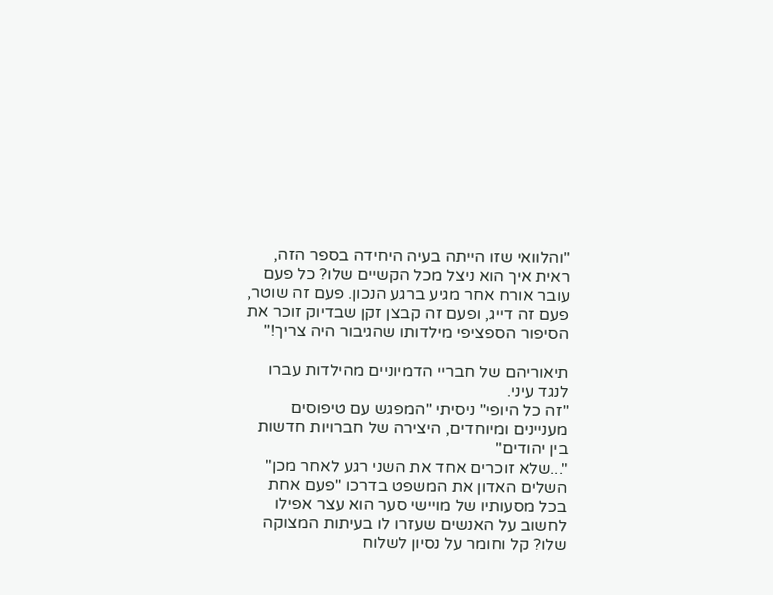"והלוואי שזו הייתה בעיה היחידה בספר הזה, ראית איך הוא ניצל מכל הקשיים שלו? כל פעם עובר אורח אחר מגיע ברגע הנכון. פעם זה שוטר, פעם זה דייג, ופעם זה קבצן זקן שבדיוק זוכר את הסיפור הספציפי מילדותו שהגיבור היה צריך!"

תיאוריהם של חבריי הדמיוניים מהילדות עברו לנגד עיני.
"זה כל היופי" ניסיתי "המפגש עם טיפוסים מעניינים ומיוחדים, היצירה של חברויות חדשות בין יהודים"
"...שלא זוכרים אחד את השני רגע לאחר מכן" השלים האדון את המשפט בדרכו "פעם אחת בכל מסעותיו של מויישי סער הוא עצר אפילו לחשוב על האנשים שעזרו לו בעיתות המצוקה שלו? קל וחומר על נסיון לשלוח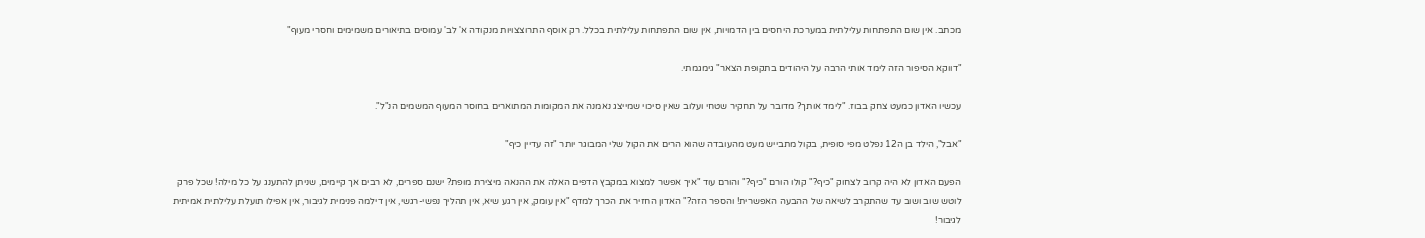מכתב. אין שום התפתחות עלילתית במערכת היחסים בין הדמויות, אין שום התפתחות עלילתית בכלל. רק אוסף התרוצצויות מנקודה א' לב' עמוסים בתיאורים משמימים וחסרי מעוף"

"דווקא הסיפור הזה לימד אותי הרבה על היהודים בתקופת הצאר" גימגמתי.

עכשיו האדון כמעט צחק בבוז. "לימד אותך? מדובר על תחקיר שטחי ועלוב שאין סיכוי שמייצג נאמנה את המקומות המתוארים בחוסר המעוף המשמים הנ"ל".

"אבל", הילד בן ה12 נפלט מפי סופית, בקול מתבייש מעט מהעובדה שהוא הרים את הקול שלי המבוגר יותר "זה עדיין כיף"

הפעם האדון לא היה קרוב לצחוק "כיף?" קולו הורם "כיף?" והורם עוד "איך אפשר למצוא במקבץ הדפים האלה את ההנאה מיצירת מופת? ישנם ספרים, לא רבים אך קיימים, שניתן להתענג על כל מילה! שכל פרק לוטש שוב ושוב עד שהתקרב לשיאה של ההבעה האפשרית! והספר הזה?" האדון החזיר את הכרך למדף "אין עומק, אין רגע שיא, אין תהליך נפשי-רגשי, אין דילמה פנימית לגיבור, אין אפילו תועלת עלילתית אמיתית לגיבור!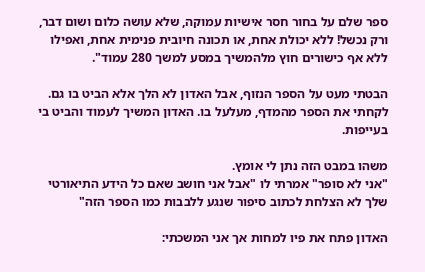ספר שלם על בחור חסר אישיות עמוקה, שלא עושה כלום ושום דבר, ורק נכשל! ללא יכולת אחת, או תכונה חיובית פנימית אחת, ואפילו ללא אף כישורים חוץ מלהמשיך במסע למשך 280 עמוד".

הבטתי מעט על הספר הנזוף, אבל האדון לא הלך אלא הביט בו גם. לקחתי את הספר מהמדף, מעלעל בו. האדון המשיך לעמוד והביט בי בעייפות.

משהו במבט הזה נתן לי אומץ.
"אני לא סופר" אמרתי לו "אבל אני חושב שאם כל הידע התיאורטי שלך לא הצלחת לכתוב סיפור שנגע ללבבות כמו הספר הזה"

האדון פתח את פיו למחות אך אני המשכתי: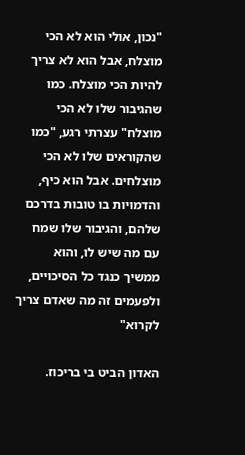"נכון, אולי הוא לא הכי מוצלח, אבל הוא לא צריך להיות הכי מוצלח. כמו שהגיבור שלו לא הכי מוצלח" עצרתי רגע, "כמו שהקוראים שלו לא הכי מוצלחים. אבל הוא כיף, והדמויות בו טובות בדרכם שלהם, והגיבור שלו שמח עם מה שיש לו, והוא ממשיך כנגד כל הסיכויים, ולפעמים זה מה שאדם צריך לקרוא"

האדון הביט בי בריכוז.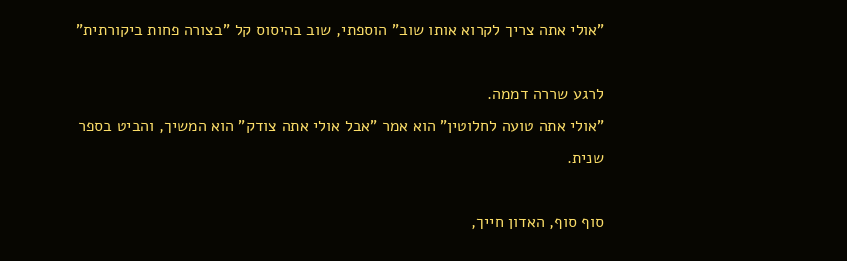"אולי אתה צריך לקרוא אותו שוב" הוספתי, שוב בהיסוס קל "בצורה פחות ביקורתית"

לרגע שררה דממה.
"אולי אתה טועה לחלוטין" הוא אמר "אבל אולי אתה צודק" הוא המשיך, והביט בספר שנית.

סוף סוף, האדון חייך,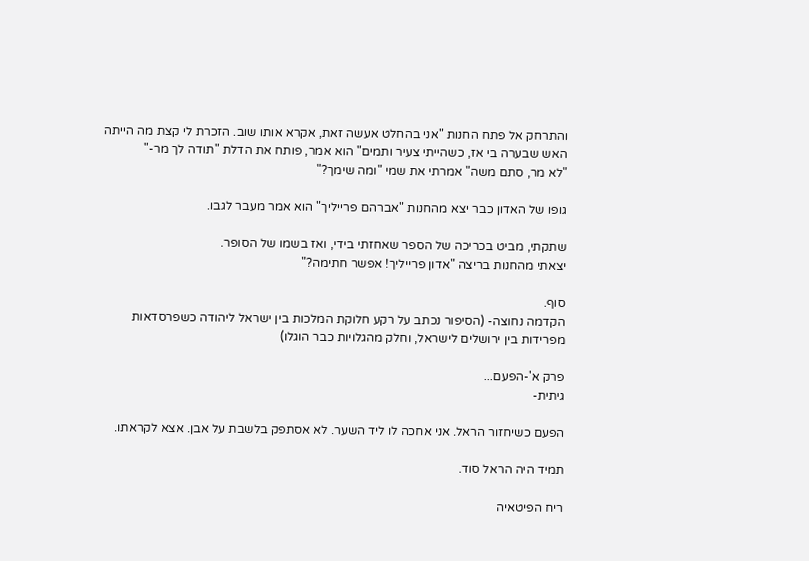והתרחק אל פתח החנות "אני בהחלט אעשה זאת, אקרא אותו שוב. הזכרת לי קצת מה הייתה האש שבערה בי אז, כשהייתי צעיר ותמים" הוא אמר, פותח את הדלת "תודה לך מר-"
"לא מר, סתם משה" אמרתי את שמי "ומה שימך?"

גופו של האדון כבר יצא מהחנות "אברהם פרייליך" הוא אמר מעבר לגבו.

שתקתי, מביט בכריכה של הספר שאחזתי בידי, ואז בשמו של הסופר.
יצאתי מהחנות בריצה "אדון פרייליך! אפשר חתימה?"

סוף.
הקדמה נחוצה- (הסיפור נכתב על רקע חלוקת המלכות בין ישראל ליהודה כשפרסדאות מפרידות בין ירושלים לישראל, וחלק מהגלויות כבר הוגלו)

פרק א'-הפעם...
גיתית-

הפעם כשיחזור הראל. אני אחכה לו ליד השער. לא אסתפק בלשבת על אבן. אצא לקראתו.

תמיד היה הראל סוד.

ריח הפיטאיה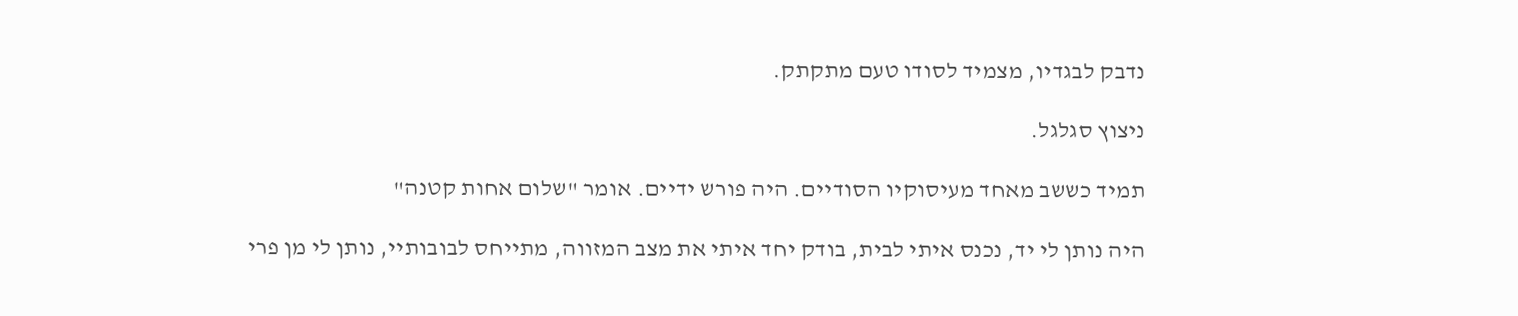נדבק לבגדיו, מצמיד לסודו טעם מתקתק.

ניצוץ סגלגל.

תמיד כששב מאחד מעיסוקיו הסודיים. היה פורש ידיים. אומר "שלום אחות קטנה"

היה נותן לי יד, נכנס איתי לבית, בודק יחד איתי את מצב המזווה, מתייחס לבובותיי, נותן לי מן פרי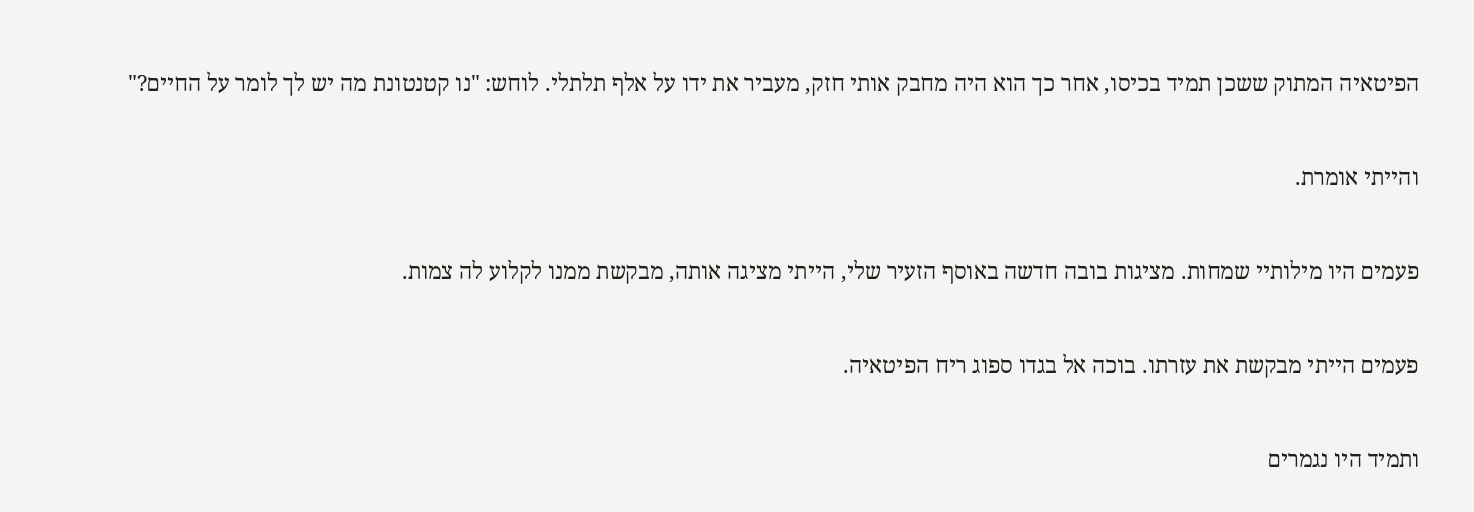הפיטאיה המתוק ששכן תמיד בכיסו, אחר כך הוא היה מחבק אותי חזק, מעביר את ידו על אלף תלתלי. לוחש: "נו קטנטונת מה יש לך לומר על החיים?"

והייתי אומרת.

פעמים היו מילותיי שמחות. מציגות בובה חדשה באוסף הזעיר שלי, הייתי מציגה אותה, מבקשת ממנו לקלוע לה צמות.

פעמים הייתי מבקשת את עזרתו. בוכה אל בגדו ספוג ריח הפיטאיה.

ותמיד היו נגמרים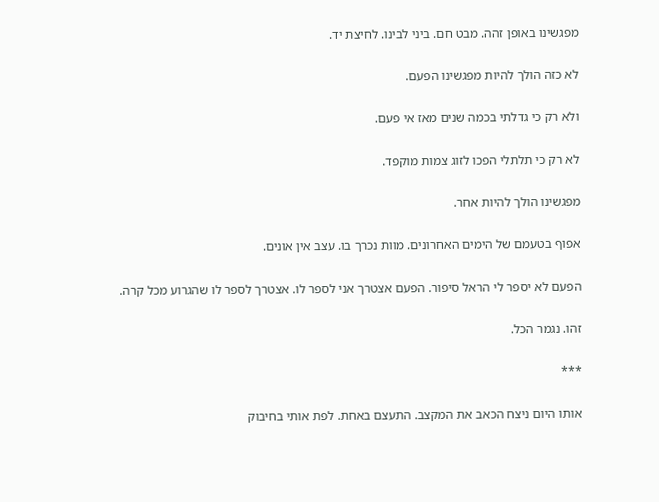מפגשינו באופן זהה. מבט חם. ביני לבינו. לחיצת יד.

לא כזה הולך להיות מפגשינו הפעם.

ולא רק כי גדלתי בכמה שנים מאז אי פעם.

לא רק כי תלתלי הפכו לזוג צמות מוקפד.

מפגשינו הולך להיות אחר.

אפוף בטעמם של הימים האחרונים. מוות נכרך בו. עצב אין אונים.

הפעם לא יספר לי הראל סיפור. הפעם אצטרך אני לספר לו. אצטרך לספר לו שהגרוע מכל קרה.

זהו. נגמר הכל.

***

אותו היום ניצח הכאב את המקצב. התעצם באחת. לפת אותי בחיבוק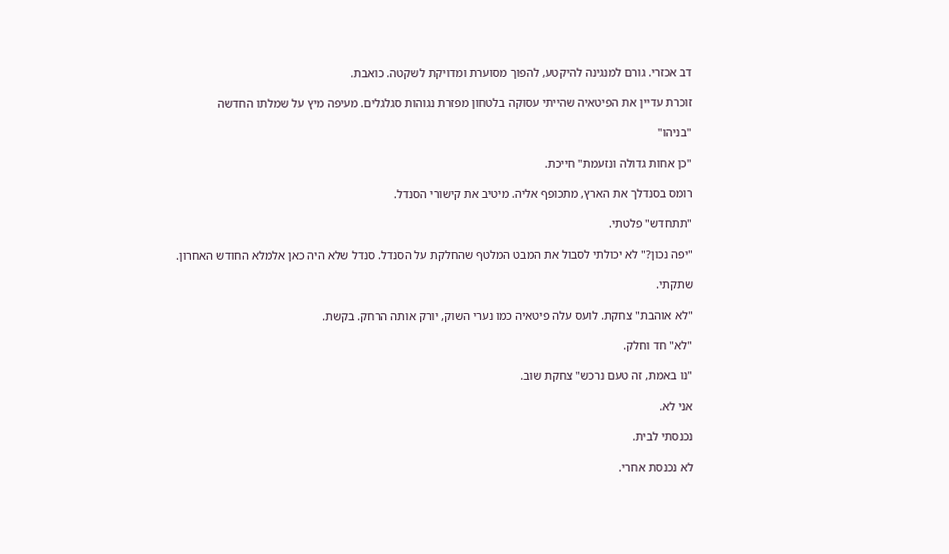דב אכזרי. גורם למנגינה להיקטע, להפוך מסוערת ומדויקת לשקטה. כואבת.

זוכרת עדיין את הפיטאיה שהייתי עסוקה בלטחון מפזרת נגוהות סגלגלים. מעיפה מיץ על שמלתו החדשה

"בניהו"

"כן אחות גדולה ונזעמת" חייכת.

רומס בסנדלך את הארץ, מתכופף אליה. מיטיב את קישורי הסנדל.

"תתחדש" פלטתי.

"יפה נכון?" לא יכולתי לסבול את המבט המלטף שהחלקת על הסנדל. סנדל שלא היה כאן אלמלא החודש האחרון.

שתקתי.

"לא אוהבת" צחקת. לועס עלה פיטאיה כמו נערי השוק, יורק אותה הרחק. בקשת.

"לא" חד וחלק.

"נו באמת, זה טעם נרכש" צחקת שוב.

אני לא.

נכנסתי לבית.

לא נכנסת אחרי.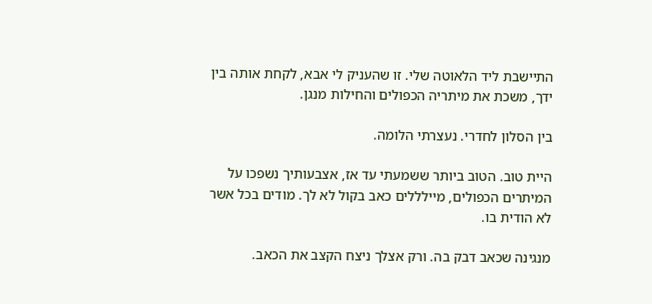התיישבת ליד הלאוטה שלי. זו שהעניק לי אבא, לקחת אותה בין ידך, משכת את מיתריה הכפולים והחילות מנגן.

בין הסלון לחדרי. נעצרתי הלומה.

היית טוב. הטוב ביותר ששמעתי עד אז, אצבעותיך נשפכו על המיתרים הכפולים, מיילללים כאב בקול לא לך. מודים בכל אשר לא הודית בו.

מנגינה שכאב דבק בה. ורק אצלך ניצח הקצב את הכאב.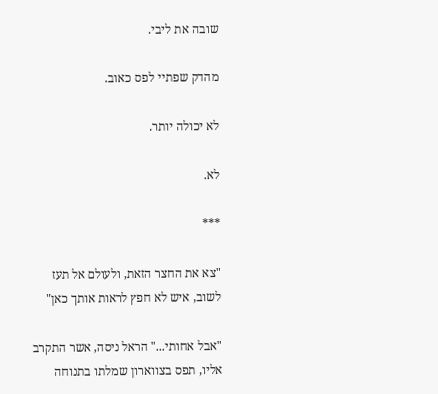שובה את ליבי.

מהדק שפתיי לפס כאוב.

לא יכולה יותר.

לא.

***

"צא את החצר הזאת, ולעולם אל תעז לשוב, איש לא חפץ לראות אותך כאן"

"אבל אחותי..." הראל ניסה, אשר התקרב אליו, תפס בצווארון שמלתו בתנוחה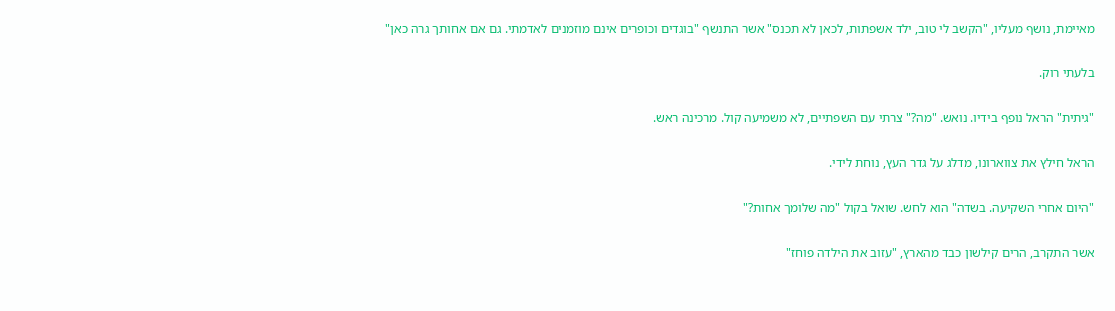מאיימת, נושף מעליו, "הקשב לי טוב, ילד אשפתות, לכאן לא תכנס" אשר התנשף "בוגדים וכופרים אינם מוזמנים לאדמתי. גם אם אחותך גרה כאן"

בלעתי רוק.

"גיתית" הראל נופף בידיו. נואש. "מה?" צרתי עם השפתיים, לא משמיעה קול. מרכינה ראש.

הראל חילץ את צווארונו, מדלג על גדר העץ, נוחת לידי.

"היום אחרי השקיעה. בשדה" הוא לחש. שואל בקול "מה שלומך אחות?"

אשר התקרב, הרים קילשון כבד מהארץ, "עזוב את הילדה פוחז"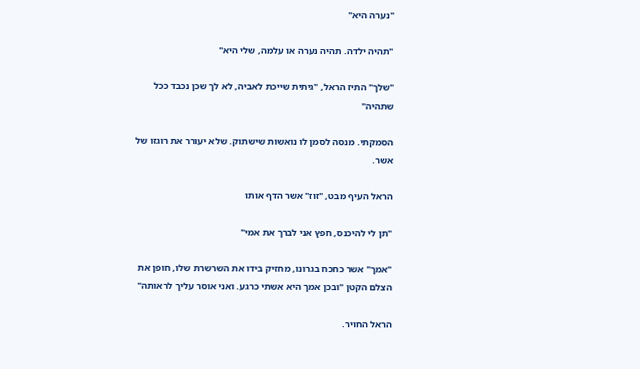"נערה היא"

"תהיה ילדה. תהיה נערה או עלמה, שלי היא"

"שלך" התיז הראל, "גיתית שייכת לאביה, לא לך שכן נכבד ככל שתהיה"

הסמקתי. מנסה לסמן לו נואשות שישתוק. שלא יעורר את רוגזו של אשר.

הראל העיף מבט, "זוז" אשר הדף אותו

"תן לי להיכנס, חפץ אני לברך את אמי"

"אמך" אשר כחכח בגרונו, מחזיק בידו את השרשרת שלו, חופן את הצלם הקטן "ובכן אמך היא אשתי כרגע. ואני אוסר עליך לראותה"

הראל החויר.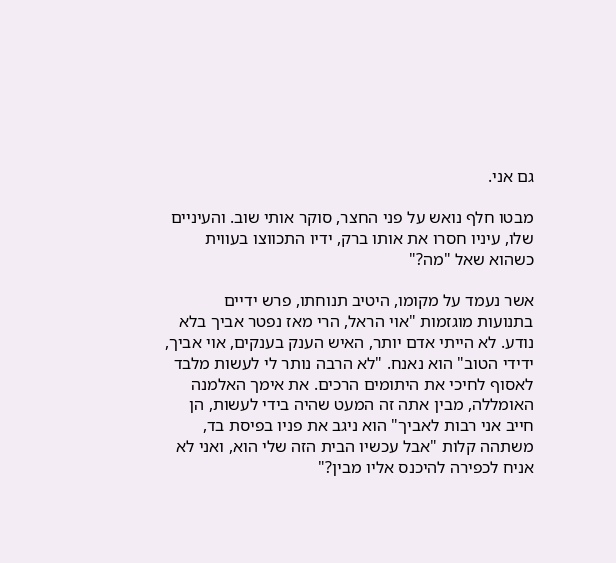גם אני.

מבטו חלף נואש על פני החצר, סוקר אותי שוב. והעיניים שלו, עיניו חסרו את אותו ברק, ידיו התכווצו בעווית כשהוא שאל "מה?"

אשר נעמד על מקומו, היטיב תנוחתו, פרש ידיים בתנועות מוגזמות "אוי הראל, הרי מאז נפטר אביך בלא נודע. לא הייתי אדם יותר, האיש הענק בענקים, אוי אביך, ידידי הטוב" הוא נאנח. "לא הרבה נותר לי לעשות מלבד לאסוף לחיכי את היתומים הרכים. את אימך האלמנה האומללה, מבין אתה זה המעט שהיה בידי לעשות, הן חייב אני רבות לאביך" הוא ניגב את פניו בפיסת בד, משתהה קלות "אבל עכשיו הבית הזה שלי הוא, ואני לא אניח לכפירה להיכנס אליו מבין?"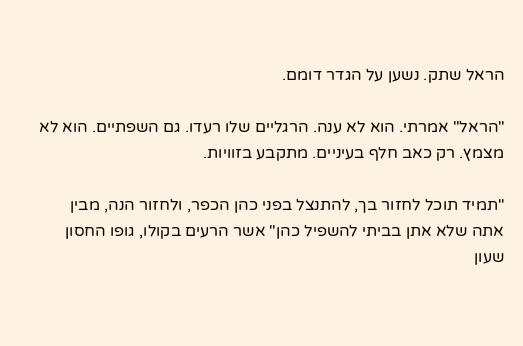הראל שתק. נשען על הגדר דומם.

"הראל" אמרתי. הוא לא ענה. הרגליים שלו רעדו. גם השפתיים. הוא לא מצמץ. רק כאב חלף בעיניים. מתקבע בזוויות.

"תמיד תוכל לחזור בך, להתנצל בפני כהן הכפר, ולחזור הנה, מבין אתה שלא אתן בביתי להשפיל כהן" אשר הרעים בקולו, גופו החסון שעון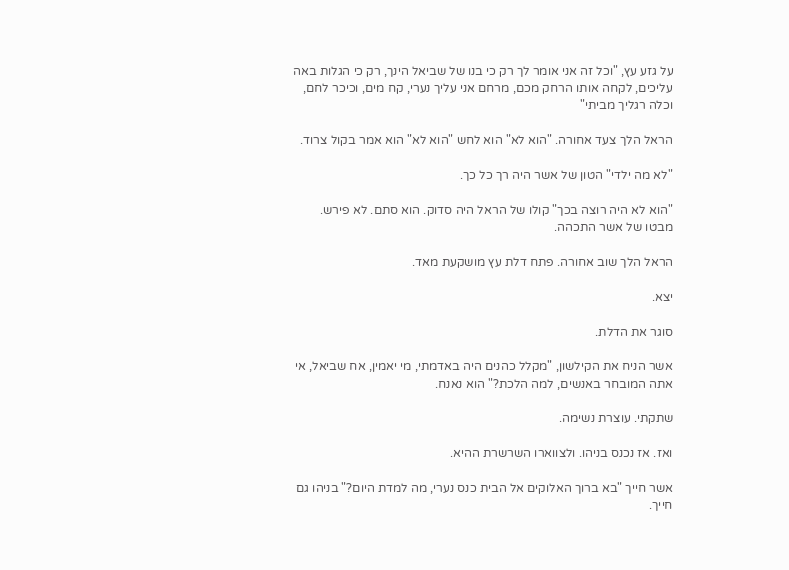על גזע עץ, "וכל זה אני אומר לך רק כי בנו של שביאל הינך, רק כי הגלות באה עליכים, לקחה אותו הרחק מכם, מרחם אני עליך נערי, קח מים, וכיכר לחם, וכלה רגליך מביתי"

הראל הלך צעד אחורה. "הוא לא" הוא לחש "הוא לא" הוא אמר בקול צרוד.

"לא מה ילדי" הטון של אשר היה רך כל כך.

"הוא לא היה רוצה בכך" קולו של הראל היה סדוק. הוא סתם. לא פירש. מבטו של אשר התכהה.

הראל הלך שוב אחורה. פתח דלת עץ מושקעת מאד.

יצא.

סוגר את הדלת.

אשר הניח את הקילשון, "מקלל כהנים היה באדמתי, מי יאמין, אח שביאל, אי אתה המובחר באנשים, למה הלכת?" הוא נאנח.

שתקתי. עוצרת נשימה.

ואז. אז נכנס בניהו. ולצווארו השרשרת ההיא.

אשר חייך "בא ברוך האלוקים אל הבית כנס נערי, מה למדת היום?" בניהו גם חייך.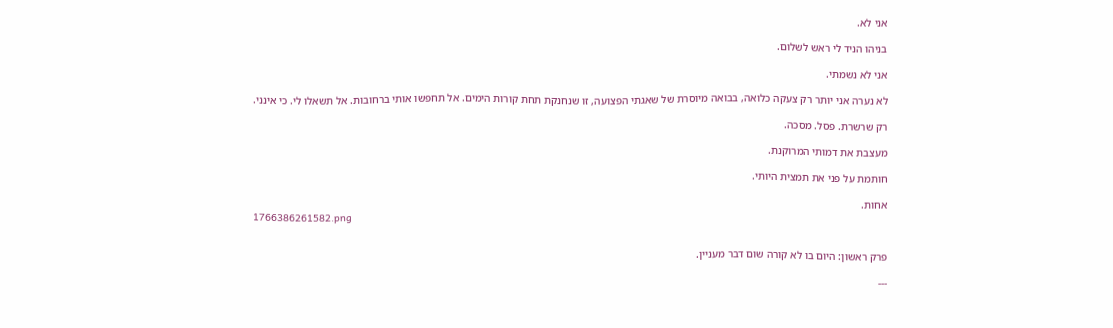אני לא.

בניהו הניד לי ראש לשלום.

אני לא נשמתי.

לא נערה אני יותר רק צעקה כלואה, בבואה מיוסרת של שאגתי הפצועה, זו שנחנקת תחת קורות הימים. אל תחפשו אותי ברחובות. אל תשאלו לי. כי אינני.

רק שרשרת. פסל. מסכה.

מעצבת את דמותי המרוקנת.

חותמת על פני את תמצית היותי.

אחות.
1766386261582.png


פרק ראשון: היום בו לא קורה שום דבר מעניין.

---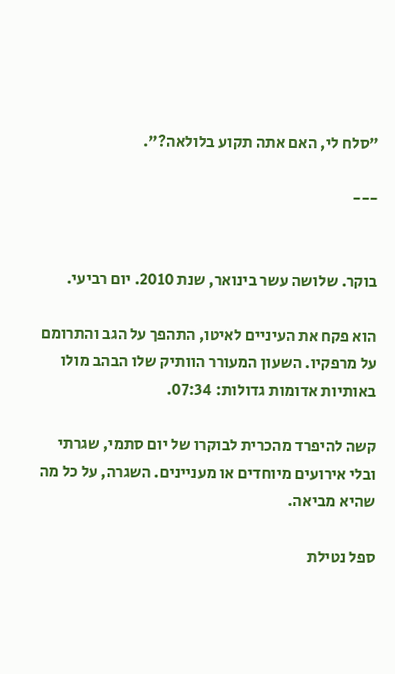"סלח לי, האם אתה תקוע בלולאה?".

---


בוקר. שלושה עשר בינואר, שנת 2010. יום רביעי.

הוא פקח את העיניים לאיטו, התהפך על הגב והתרומם על מרפקיו. השעון המעורר הוותיק שלו הבהב מולו באותיות אדומות גדולות: 07:34.

קשה להיפרד מהכרית לבוקרו של יום סתמי, שגרתי ובלי אירועים מיוחדים או מעניינים. השגרה, על כל מה שהיא מביאה.

ספל נטילת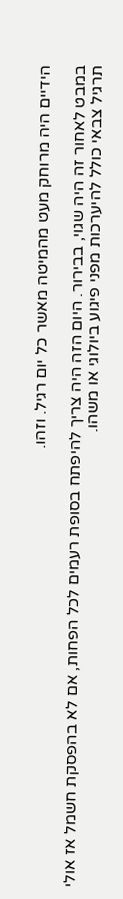הידיים היה מרוחק מעט מהמיטה מאשר כל יום רגיל. וזהו.

במבט לאחור זה היה שגוי, בבירור. היום הזה היה צריך להיפתח בסופת רעמים לכל הפחות, אם לא בהפסקת חשמל אז אולי תרגיל צבאי כולל להיערכות מפני פיגוע ביולוגי או משהו.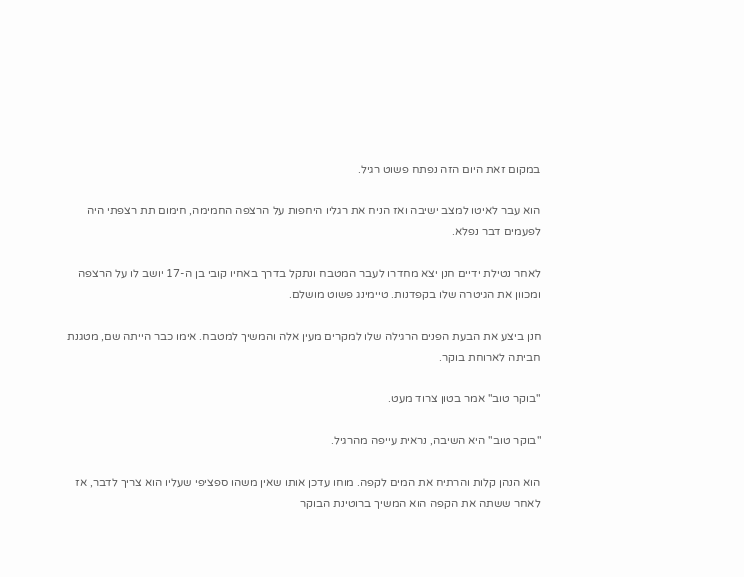במקום זאת היום הזה נפתח פשוט רגיל.

הוא עבר לאיטו למצב ישיבה ואז הניח את רגליו היחפות על הרצפה החמימה, חימום תת רצפתי היה לפעמים דבר נפלא.

לאחר נטילת ידיים חנן יצא מחדרו לעבר המטבח ונתקל בדרך באחיו קובי בן ה-17 יושב לו על הרצפה ומכוון את הגיטרה שלו בקפדנות. טיימינג פשוט מושלם.

חנן ביצע את הבעת הפנים הרגילה שלו למקרים מעין אלה והמשיך למטבח. אימו כבר הייתה שם, מטגנת חביתה לארוחת בוקר.

"בוקר טוב" אמר בטון צרוד מעט.

"בוקר טוב" היא השיבה, נראית עייפה מהרגיל.

הוא הנהן קלות והרתיח את המים לקפה. מוחו עדכן אותו שאין משהו ספציפי שעליו הוא צריך לדבר, אז לאחר ששתה את הקפה הוא המשיך ברוטינת הבוקר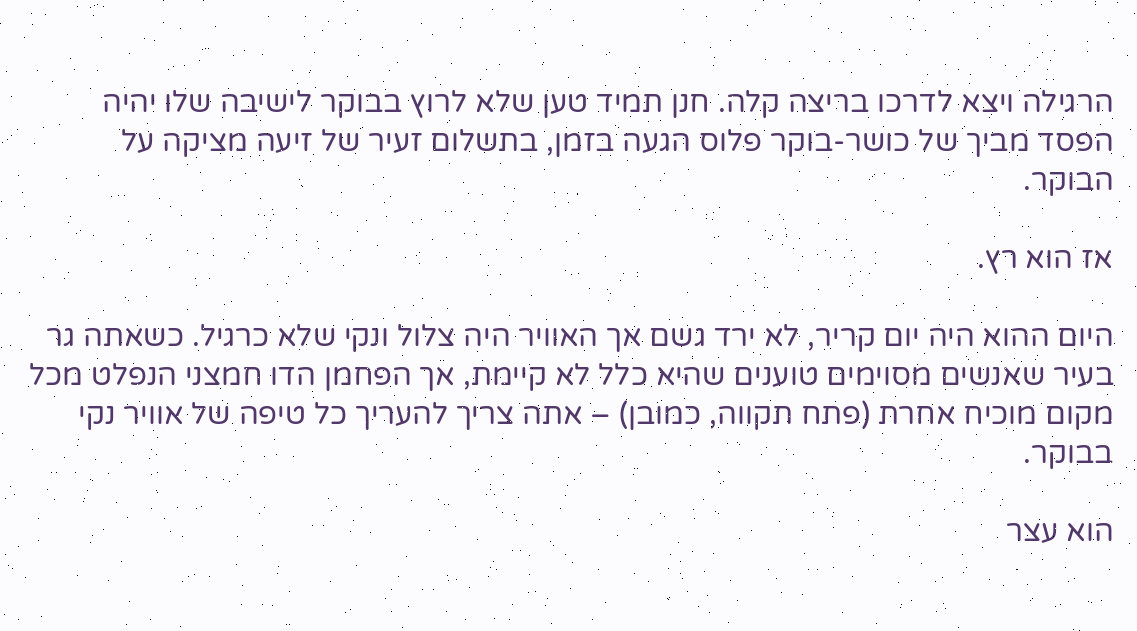הרגילה ויצא לדרכו בריצה קלה. חנן תמיד טען שלא לרוץ בבוקר לישיבה שלו יהיה הפסד מביך של כושר-בוקר פלוס הגעה בזמן, בתשלום זעיר של זיעה מציקה על הבוקר.

אז הוא רץ.

היום ההוא היה יום קריר, לא ירד גשם אך האוויר היה צלול ונקי שלא כרגיל. כשאתה גר בעיר שאנשים מסוימים טוענים שהיא כלל לא קיימת, אך הפחמן הדו חמצני הנפלט מכל מקום מוכיח אחרת (פתח תקווה, כמובן) – אתה צריך להעריך כל טיפה של אוויר נקי בבוקר.

הוא עצר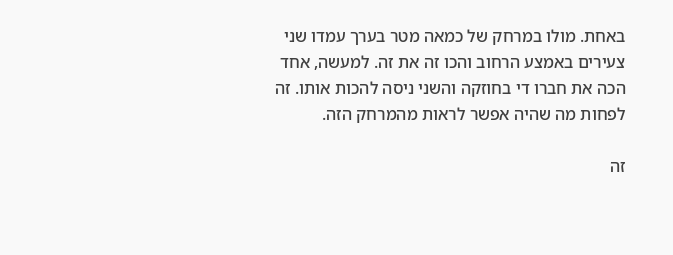באחת. מולו במרחק של כמאה מטר בערך עמדו שני צעירים באמצע הרחוב והכו זה את זה. למעשה, אחד הכה את חברו די בחוזקה והשני ניסה להכות אותו. זה לפחות מה שהיה אפשר לראות מהמרחק הזה.

זה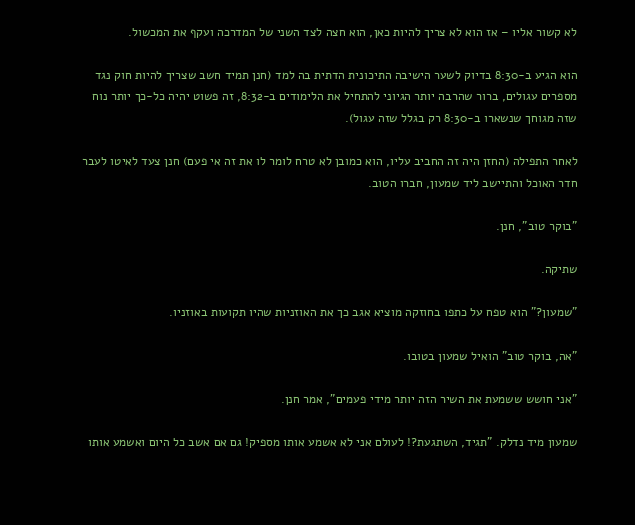לא קשור אליו – אז הוא לא צריך להיות כאן, הוא חצה לצד השני של המדרכה ועקף את המכשול.

הוא הגיע ב-8:30 בדיוק לשער הישיבה התיכונית הדתית בה למד (חנן תמיד חשב שצריך להיות חוק נגד מספרים עגולים, ברור שהרבה יותר הגיוני להתחיל את הלימודים ב-8:32, זה פשוט יהיה כל-כך יותר נוח שזה מגוחך שנשארו ב-8:30 רק בגלל שזה עגול).

לאחר התפילה (החזן היה זה החביב עליו, הוא כמובן לא טרח לומר לו את זה אי פעם) חנן צעד לאיטו לעבר חדר האוכל והתיישב ליד שמעון, חברו הטוב.

"בוקר טוב", חנן.

שתיקה.

"שמעון?" הוא טפח על כתפו בחוזקה מוציא אגב כך את האוזניות שהיו תקועות באוזניו.

"אה, בוקר טוב" הואיל שמעון בטובו.

"אני חושש ששמעת את השיר הזה יותר מידי פעמים", אמר חנן.

שמעון מיד נדלק. "תגיד, השתגעת?! לעולם אני לא אשמע אותו מספיק! גם אם אשב כל היום ואשמע אותו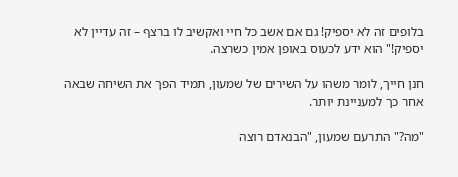בלופים זה לא יספיק! גם אם אשב כל חיי ואקשיב לו ברצף – זה עדיין לא יספיק!" הוא ידע לכעוס באופן אמין כשרצה.

חנן חייך, לומר משהו על השירים של שמעון, תמיד הפך את השיחה שבאה אחר כך למעניינת יותר.

"מה?" התרעם שמעון, "הבנאדם רוצה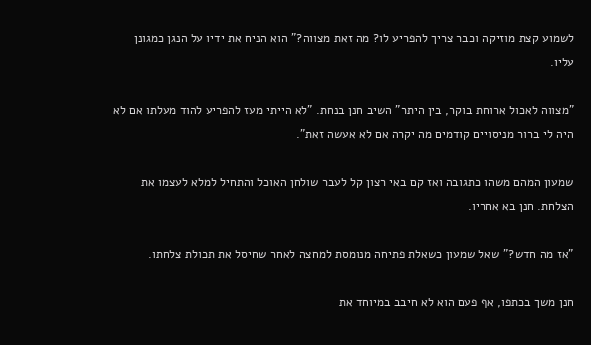לשמוע קצת מוזיקה וכבר צריך להפריע לו? מה זאת מצווה?" הוא הניח את ידיו על הנגן כמגונן עליו.

"מצווה לאכול ארוחת בוקר, בין היתר" השיב חנן בנחת. "לא הייתי מעז להפריע להוד מעלתו אם לא היה לי ברור מניסויים קודמים מה יקרה אם לא אעשה זאת".

שמעון המהם משהו כתגובה ואז קם באי רצון קל לעבר שולחן האוכל והתחיל למלא לעצמו את הצלחת. חנן בא אחריו.

"אז מה חדש?" שאל שמעון כשאלת פתיחה מנומסת למחצה לאחר שחיסל את תכולת צלחתו.

חנן משך בכתפו, אף פעם הוא לא חיבב במיוחד את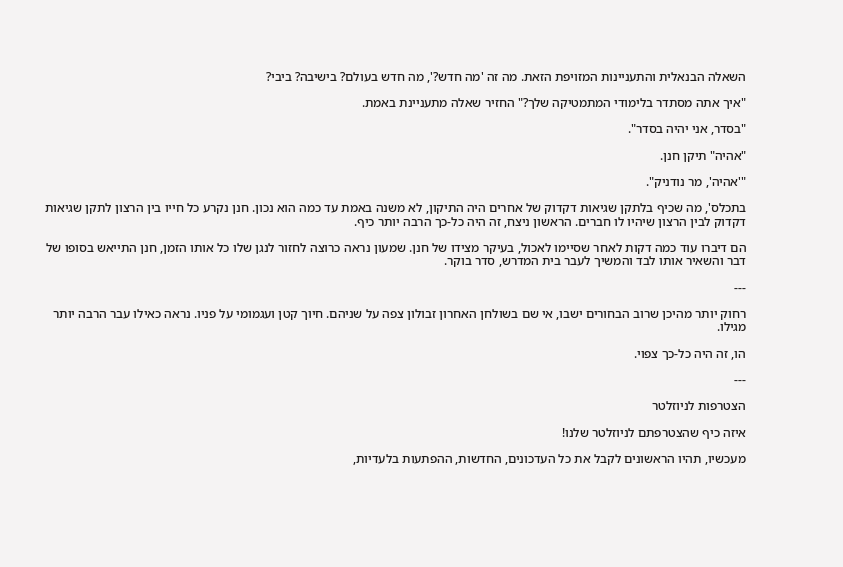השאלה הבנאלית והתעניינות המזויפת הזאת. מה זה 'מה חדש?', מה חדש בעולם? בישיבה? ביבי?

"איך אתה מסתדר בלימודי המתמטיקה שלך?" החזיר שאלה מתעניינת באמת.

"בסדר, אני יהיה בסדר".

"אהיה" תיקן חנן.

"'אהיה', מר נודניק".

בתכלס', מה שכיף בלתקן שגיאות דקדוק של אחרים היה התיקון, לא משנה באמת עד כמה הוא נכון. חנן נקרע כל חייו בין הרצון לתקן שגיאות דקדוק לבין הרצון שיהיו לו חברים. הראשון ניצח, זה היה כל-כך הרבה יותר כיף.

הם דיברו עוד כמה דקות לאחר שסיימו לאכול, בעיקר מצידו של חנן. שמעון נראה כרוצה לחזור לנגן שלו כל אותו הזמן, חנן התייאש בסופו של דבר והשאיר אותו לבד והמשיך לעבר בית המדרש, סדר בוקר.

---

רחוק יותר מהיכן שרוב הבחורים ישבו, אי שם בשולחן האחרון זבולון צפה על שניהם. חיוך קטן ועגמומי על פניו. נראה כאילו עבר הרבה יותר מגילו.

הו, זה היה כל-כך צפוי.

---

הצטרפות לניוזלטר

איזה כיף שהצטרפתם לניוזלטר שלנו!

מעכשיו, תהיו הראשונים לקבל את כל העדכונים, החדשות, ההפתעות בלעדיות,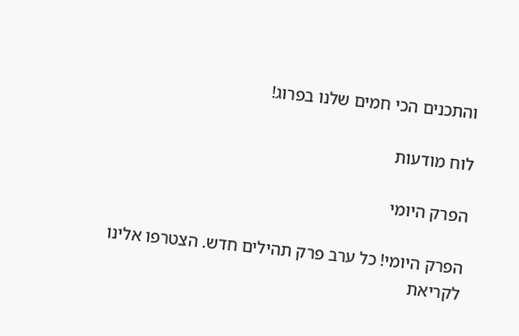והתכנים הכי חמים שלנו בפרוג!

לוח מודעות

הפרק היומי

הפרק היומי! כל ערב פרק תהילים חדש. הצטרפו אלינו לקריאת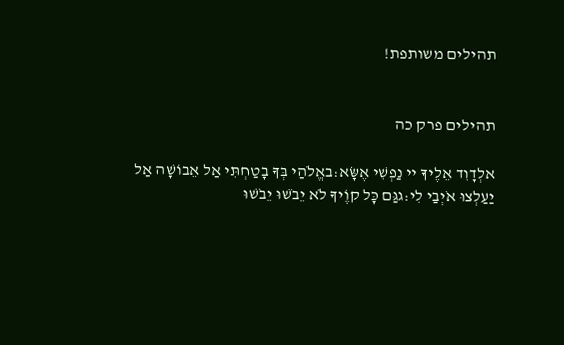תהילים משותפת!


תהילים פרק כה

אלְדָוִד אֵלֶיךָ יי נַפְשִׁי אֶשָּׂא:באֱלֹהַי בְּךָ בָטַחְתִּי אַל אֵבוֹשָׁה אַל יַעַלְצוּ אֹיְבַי לִי:גגַּם כָּל קוֶֹיךָ לֹא יֵבֹשׁוּ יֵבֹשׁוּ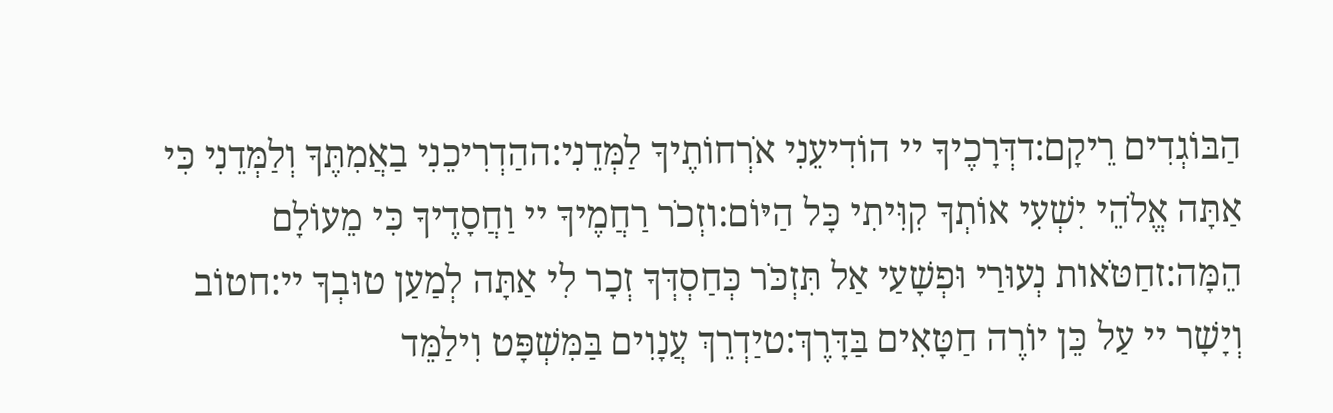הַבּוֹגְדִים רֵיקָם:דדְּרָכֶיךָ יי הוֹדִיעֵנִי אֹרְחוֹתֶיךָ לַמְּדֵנִי:ההַדְרִיכֵנִי בַאֲמִתֶּךָ וְלַמְּדֵנִי כִּי אַתָּה אֱלֹהֵי יִשְׁעִי אוֹתְךָ קִוִּיתִי כָּל הַיּוֹם:וזְכֹר רַחֲמֶיךָ יי וַחֲסָדֶיךָ כִּי מֵעוֹלָם הֵמָּה:זחַטֹּאות נְעוּרַי וּפְשָׁעַי אַל תִּזְכֹּר כְּחַסְדְּךָ זְכָר לִי אַתָּה לְמַעַן טוּבְךָ יי:חטוֹב וְיָשָׁר יי עַל כֵּן יוֹרֶה חַטָּאִים בַּדָּרֶךְ:טיַדְרֵךְ עֲנָוִים בַּמִּשְׁפָּט וִילַמֵּד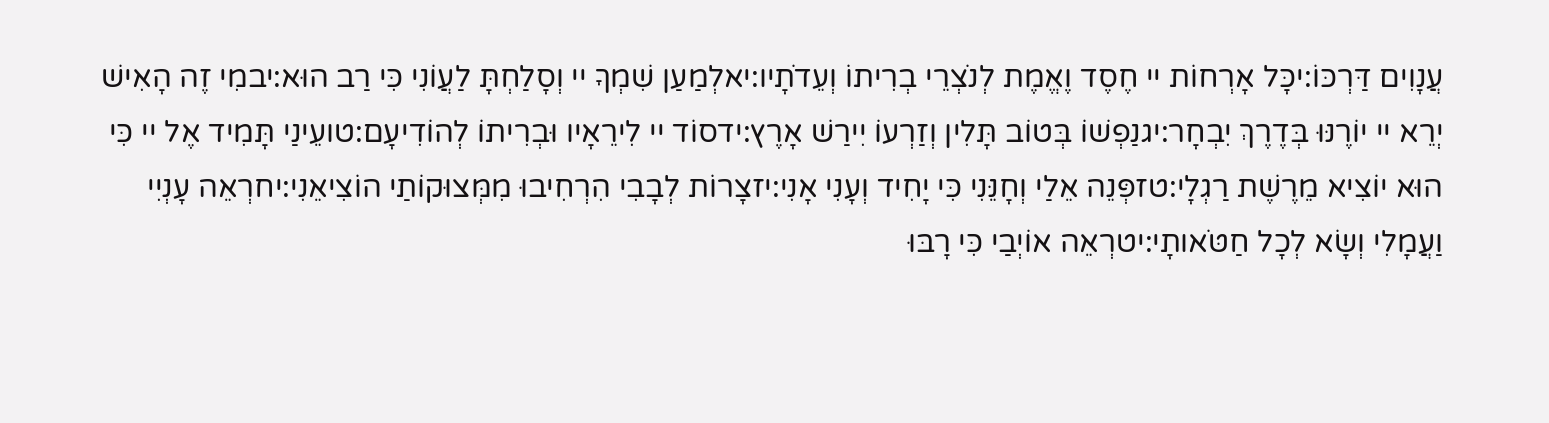עֲנָוִים דַּרְכּוֹ:יכָּל אָרְחוֹת יי חֶסֶד וֶאֱמֶת לְנֹצְרֵי בְרִיתוֹ וְעֵדֹתָיו:יאלְמַעַן שִׁמְךָ יי וְסָלַחְתָּ לַעֲוֹנִי כִּי רַב הוּא:יבמִי זֶה הָאִישׁ יְרֵא יי יוֹרֶנּוּ בְּדֶרֶךְ יִבְחָר:יגנַפְשׁוֹ בְּטוֹב תָּלִין וְזַרְעוֹ יִירַשׁ אָרֶץ:ידסוֹד יי לִירֵאָיו וּבְרִיתוֹ לְהוֹדִיעָם:טועֵינַי תָּמִיד אֶל יי כִּי הוּא יוֹצִיא מֵרֶשֶׁת רַגְלָי:טזפְּנֵה אֵלַי וְחָנֵּנִי כִּי יָחִיד וְעָנִי אָנִי:יזצָרוֹת לְבָבִי הִרְחִיבוּ מִמְּצוּקוֹתַי הוֹצִיאֵנִי:יחרְאֵה עָנְיִי וַעֲמָלִי וְשָׂא לְכָל חַטֹּאותָי:יטרְאֵה אוֹיְבַי כִּי רָבּוּ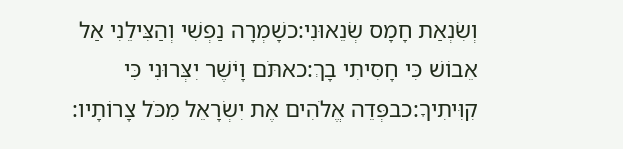וְשִׂנְאַת חָמָס שְׂנֵאוּנִי:כשָׁמְרָה נַפְשִׁי וְהַצִּילֵנִי אַל אֵבוֹשׁ כִּי חָסִיתִי בָךְ:כאתֹּם וָיֹשֶׁר יִצְּרוּנִי כִּי קִוִּיתִיךָ:כבפְּדֵה אֱלֹהִים אֶת יִשְׂרָאֵל מִכֹּל צָרוֹתָיו: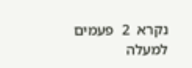נקרא  2  פעמים
למעלה